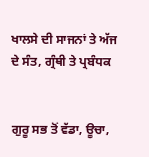ਖਾਲਸੇ ਦੀ ਸਾਜਨਾਂ ਤੇ ਅੱਜ ਦੇ ਸੰਤ, ਗ੍ਰੰਥੀ ਤੇ ਪ੍ਰਬੰਧਕ


ਗੁਰੂ ਸਭ ਤੋਂ ਵੱਡਾ, ਊਚਾ,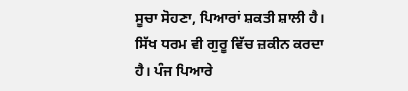ਸੂਚਾ ਸੋਹਣਾ, ਪਿਆਰਾਂ ਸ਼ਕਤੀ ਸ਼ਾਲੀ ਹੈ। ਸਿੱਖ ਧਰਮ ਵੀ ਗੁਰੂ ਵਿੱਚ ਜ਼ਕੀਨ ਕਰਦਾ ਹੈ। ਪੰਜ ਪਿਆਰੇ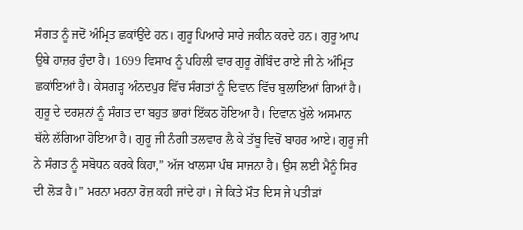ਸੰਗਤ ਨੂੰ ਜਦੋਂ ਅੰਮ੍ਰਿਤ ਛਕਾਂਉਂਦੇ ਹਨ। ਗੁਰੂ ਪਿਆਰੇ ਸਾਰੇ ਜਕੀਨ ਕਰਦੇ ਹਨ। ਗੁਰੂ ਆਪ ਉਥੇ ਹਾਜ਼ਰ ਹੁੰਦਾ ਹੈ। 1699 ਵਿਸਾਖ ਨੂੰ ਪਹਿਲੀ ਵਾਰ ਗੁਰੂ ਗੋਬਿੰਦ ਰਾਏ ਜੀ ਨੇ ਅੰਮ੍ਰਿਤ ਛਕਾਂਇਆਂ ਹੈ। ਕੇਸਗੜ੍ਹ ਅੰਨਦਪੁਰ ਵਿੱਚ ਸੰਗਤਾਂ ਨੂੰ ਦਿਵਾਨ ਵਿੱਚ ਬੁਲਾਇਆਂ ਗਿਆਂ ਹੈ। ਗੁਰੂ ਦੇ ਦਰਸ਼ਨਾਂ ਨੂੰ ਸੰਗਤ ਦਾ ਬਹੁਤ ਭਾਰਾਂ ਇੱਕਠ ਹੋਇਆ ਹੈ। ਦਿਵਾਨ ਖੁੱਲੇ ਅਸਮਾਨ ਥੱਲੇ ਲੱਗਿਆ ਹੋਇਆ ਹੈ। ਗੁਰੂ ਜੀ ਨੰਗੀ ਤਲਵਾਰ ਲੈ ਕੇ ਤੱਬੂ ਵਿਚੋਂ ਬਾਹਰ ਆਏ। ਗੁਰੂ ਜੀ ਨੇ ਸੰਗਤ ਨੂੰ ਸਬੋਧਨ ਕਰਕੇ ਕਿਹਾ,” ਅੱਜ ਖਾਲਸਾ ਪੰਥ ਸਾਜਨਾ ਹੈ। ਉਸ ਲਈ ਮੈਨੂੰ ਸਿਰ ਦੀ ਲੋੜ ਹੈ।” ਮਰਨਾ ਮਰਨਾ ਰੋਜ਼ ਕਹੀ ਜਾਂਦੇ ਹਾਂ। ਜੇ ਕਿਤੇ ਮੌਤ ਦਿਸ ਜੇ ਪਤੀੜਾਂ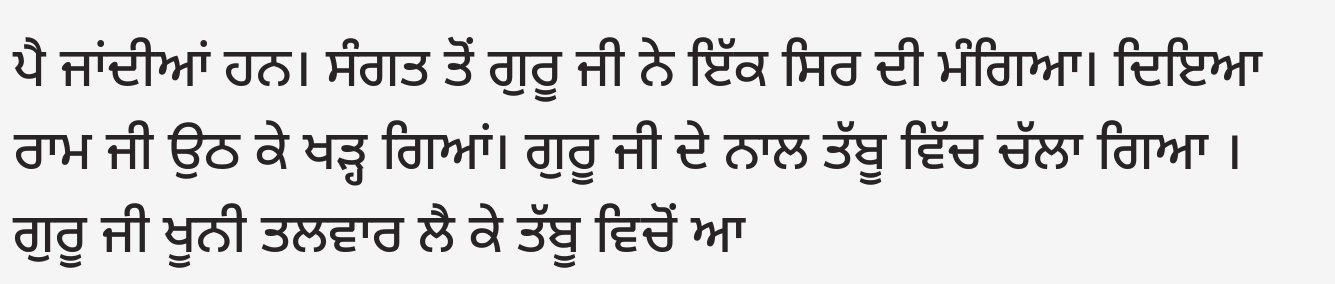ਪੈ ਜਾਂਦੀਆਂ ਹਨ। ਸੰਗਤ ਤੋਂ ਗੁਰੂ ਜੀ ਨੇ ਇੱਕ ਸਿਰ ਦੀ ਮੰਗਿਆ। ਦਿਇਆ ਰਾਮ ਜੀ ਉਠ ਕੇ ਖੜ੍ਹ ਗਿਆਂ। ਗੁਰੂ ਜੀ ਦੇ ਨਾਲ ਤੱਬੂ ਵਿੱਚ ਚੱਲਾ ਗਿਆ । ਗੁਰੂ ਜੀ ਖੂਨੀ ਤਲਵਾਰ ਲੈ ਕੇ ਤੱਬੂ ਵਿਚੋਂ ਆ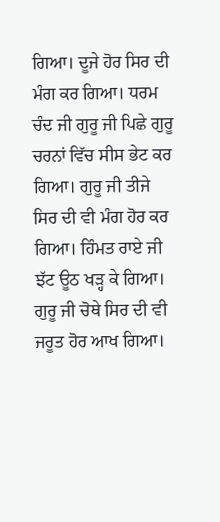ਗਿਆ। ਦੂਜੇ ਹੋਰ ਸਿਰ ਦੀ ਮੰਗ ਕਰ ਗਿਆ। ਧਰਮ ਚੰਦ ਜੀ ਗੁਰੂ ਜੀ ਪਿਛੇ ਗੁਰੂ ਚਰਨਾਂ ਵਿੱਚ ਸੀਸ ਭੇਟ ਕਰ ਗਿਆ। ਗੁਰੂ ਜੀ ਤੀਜੇ ਸਿਰ ਦੀ ਵੀ ਮੰਗ ਹੋਰ ਕਰ ਗਿਆ। ਹਿੰਮਤ ਰਾਏ ਜੀ ਝੱਟ ਊਠ ਖੜ੍ਹ ਕੇ ਗਿਆ। ਗੁਰੂ ਜੀ ਚੋਥੇ ਸਿਰ ਦੀ ਵੀ ਜਰੂਤ ਹੋਰ ਆਖ ਗਿਆ।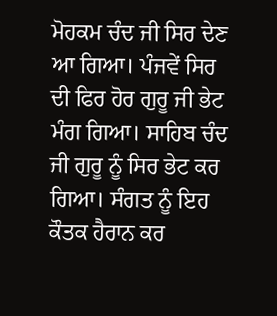ਮੋਹਕਮ ਚੰਦ ਜੀ ਸਿਰ ਦੇਣ ਆ ਗਿਆ। ਪੰਜਵੇਂ ਸਿਰ ਦੀ ਫਿਰ ਹੋਰ ਗੁਰੂ ਜੀ ਭੇਟ ਮੰਗ ਗਿਆ। ਸਾਹਿਬ ਚੰਦ ਜੀ ਗੁਰੂ ਨੂੰ ਸਿਰ ਭੇਟ ਕਰ ਗਿਆ। ਸੰਗਤ ਨੂੰ ਇਹ ਕੌਤਕ ਹੈਰਾਨ ਕਰ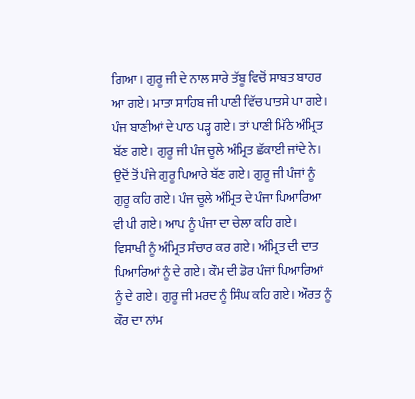ਗਿਆ। ਗੁਰੂ ਜੀ ਦੇ ਨਾਲ ਸਾਰੇ ਤੱਬੂ ਵਿਚੋਂ ਸਾਬਤ ਬਾਹਰ ਆ ਗਏ। ਮਾਤਾ ਸਾਹਿਬ ਜੀ ਪਾਣੀ ਵਿੱਚ ਪਾਤਸੇ ਪਾ ਗਏ। ਪੰਜ ਬਾਣੀਆਂ ਦੇ ਪਾਠ ਪੜ੍ਹ ਗਏ। ਤਾਂ ਪਾਣੀ ਮਿੱਠੇ ਅੰਮ੍ਰਿਤ ਬੱਣ ਗਏ। ਗੁਰੂ ਜੀ ਪੰਜ ਚੂਲੇ ਅੰਮ੍ਰਿਤ ਛੱਕਾਈ ਜਾਂਦੇ ਨੇ। ਉਦੋਂ ਤੋਂ ਪੰਜੇ ਗੁਰੂ ਪਿਆਰੇ ਬੱਣ ਗਏ। ਗੁਰੂ ਜੀ ਪੰਜਾਂ ਨੂੰ ਗੁਰੂ ਕਹਿ ਗਏ। ਪੰਜ ਚੂਲੇ ਅੰਮ੍ਰਿਤ ਦੇ ਪੰਜਾ ਪਿਆਰਿਆ ਵੀ ਪੀ ਗਏ। ਆਪ ਨੂੰ ਪੰਜਾ ਦਾ ਚੇਲਾ ਕਹਿ ਗਏ। ਵਿਸਾਖੀ ਨੂੰ ਅੰਮ੍ਰਿਤ ਸੰਚਾਰ ਕਰ ਗਏ। ਅੰਮ੍ਰਿਤ ਦੀ ਦਾਤ ਪਿਆਰਿਆਂ ਨੂੰ ਦੇ ਗਏ। ਕੌਮ ਦੀ ਡੋਰ ਪੰਜਾਂ ਪਿਆਰਿਆਂ ਨੂੰ ਦੇ ਗਏ। ਗੁਰੂ ਜੀ ਮਰਦ ਨੂੰ ਸਿੰਘ ਕਹਿ ਗਏ। ਔਰਤ ਨੂੰ ਕੌਰ ਦਾ ਨਾਂਮ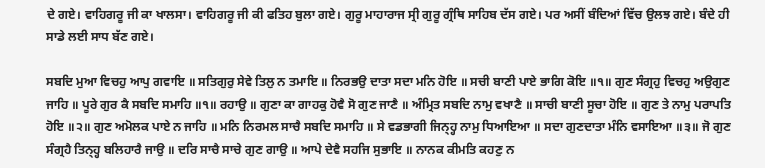ਦੇ ਗਏ। ਵਾਹਿਗਰੂ ਜੀ ਕਾ ਖਾਲਸਾ। ਵਾਹਿਗਰੂ ਜੀ ਕੀ ਫਤਿਹ ਬੁਲਾ ਗਏ। ਗੁਰੂ ਮਾਹਾਰਾਜ ਸ੍ਰੀ ਗੁਰੂ ਗ੍ਰੰਥਿ ਸਾਹਿਬ ਦੱਸ ਗਏ। ਪਰ ਅਸੀਂ ਬੰਦਿਆਂ ਵਿੱਚ ਉਲਝ ਗਏ। ਬੰਦੇ ਹੀ ਸਾਡੇ ਲਈ ਸਾਧ ਬੱਣ ਗਏ।

ਸਬਦਿ ਮੁਆ ਵਿਚਹੁ ਆਪੁ ਗਵਾਇ ॥ ਸਤਿਗੁਰੁ ਸੇਵੇ ਤਿਲੁ ਨ ਤਮਾਇ ॥ ਨਿਰਭਉ ਦਾਤਾ ਸਦਾ ਮਨਿ ਹੋਇ ॥ ਸਚੀ ਬਾਣੀ ਪਾਏ ਭਾਗਿ ਕੋਇ ॥੧॥ ਗੁਣ ਸੰਗ੍ਰਹੁ ਵਿਚਹੁ ਅਉਗੁਣ ਜਾਹਿ ॥ ਪੂਰੇ ਗੁਰ ਕੈ ਸਬਦਿ ਸਮਾਹਿ ॥੧॥ ਰਹਾਉ ॥ ਗੁਣਾ ਕਾ ਗਾਹਕੁ ਹੋਵੈ ਸੋ ਗੁਣ ਜਾਣੈ ॥ ਅੰਮ੍ਰਿਤ ਸਬਦਿ ਨਾਮੁ ਵਖਾਣੈ ॥ ਸਾਚੀ ਬਾਣੀ ਸੂਚਾ ਹੋਇ ॥ ਗੁਣ ਤੇ ਨਾਮੁ ਪਰਾਪਤਿ ਹੋਇ ॥੨॥ ਗੁਣ ਅਮੋਲਕ ਪਾਏ ਨ ਜਾਹਿ ॥ ਮਨਿ ਨਿਰਮਲ ਸਾਚੈ ਸਬਦਿ ਸਮਾਹਿ ॥ ਸੇ ਵਡਭਾਗੀ ਜਿਨ੍ਹ੍ਹ ਨਾਮੁ ਧਿਆਇਆ ॥ ਸਦਾ ਗੁਣਦਾਤਾ ਮੰਨਿ ਵਸਾਇਆ ॥੩॥ ਜੋ ਗੁਣ ਸੰਗ੍ਰਹੈ ਤਿਨ੍ਹ੍ਹ ਬਲਿਹਾਰੈ ਜਾਉ ॥ ਦਰਿ ਸਾਚੈ ਸਾਚੇ ਗੁਣ ਗਾਉ ॥ ਆਪੇ ਦੇਵੈ ਸਹਜਿ ਸੁਭਾਇ ॥ ਨਾਨਕ ਕੀਮਤਿ ਕਹਣੁ ਨ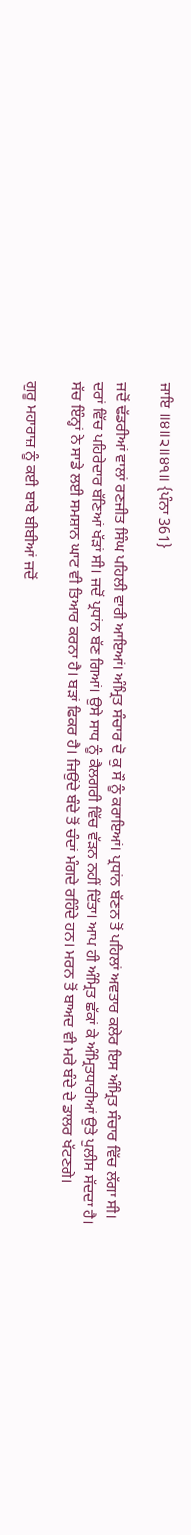ਜਾਇ ॥੪॥੨॥੪੧॥ {ਪੰਨਾ 361}

ਜਦੋਂ ਢੱਡਰੀਆਂ ਵਾਲਾਂ ਰਣਜੀਤ ਸਿੰਘ ਪਹਿਲੀ ਵਾਰੀ ਆਇਆਂ। ਅੰਮ੍ਰਿਤ ਸੰਚਾਰ ਦੋ ਕੁ ਸੌ ਨੂੰ ਕਰਾਇਆਂ। ਪ੍ਰਧਾਂਨ ਬੱਣਨ ਤੋਂ ਪਹਿਲਾਂ ਅਵਤਾਰ ਕਲੇਰ ਇਸ ਅੰਮ੍ਰਿਤ ਸੰਚਾਰ ਵਿੱਚ ਲੱਗਾ ਸੀ। ਦਰਾਂ ਵਿੱਚ ਪਹਿਰੇਦਾਰ ਬੱਣਿਆਂ ਖੱੜਾਂ ਸੀ। ਜਦੋਂ ਪ੍ਰਧਾਂਨ ਬੱਣ ਗਿਆਂ। ਉਸੇ ਸਾਧ ਨੂੰ ਕੈਲਗਰੀ ਵਿੱਚ ਵੱੜਨ ਨਹੀਂ ਦਿੱਤਾ। ਆਪ ਹੀ ਅੰਮ੍ਰਿਤ ਛੱਕਾਂ ਕੇ ਅੰਮ੍ਰਿਤਧਾਰੀਆਂ ਉਤੇ ਪੁਲੀਸ ਸੱਦਦਾ ਹੈ। ਸੱਚ ਇੰਨ੍ਹਾਂ ਨੇ ਸਾਡੇ ਲਈ ਸਮਸ਼ਾਨ ਘਾਟ ਵੀ ਤਿਆਰ ਕਰਨਾ ਹੈ। ਬੜਾਂ ਫਿਕਰ ਹੈ। ਜਿਉਂਦੇ ਬੰਦੇ ਤੋਂ ਚੰਦਾਂ ਮੰਗਦੇ ਰਹਿੰਦੇ ਹਨ। ਮਰਨ ਤੋਂ ਬਾਅਦ ਵੀ ਮਰੇ ਬੰਦੇ ਦੇ ਡਾਲਰ ਖੱਟਣਗੇ।

ਗੁਰੂ ਮਹਾਰਾਜ਼ ਨੂੰ ਕਈ ਬਾਬੇ ਬੀਬੀਆਂ ਜਦੋਂ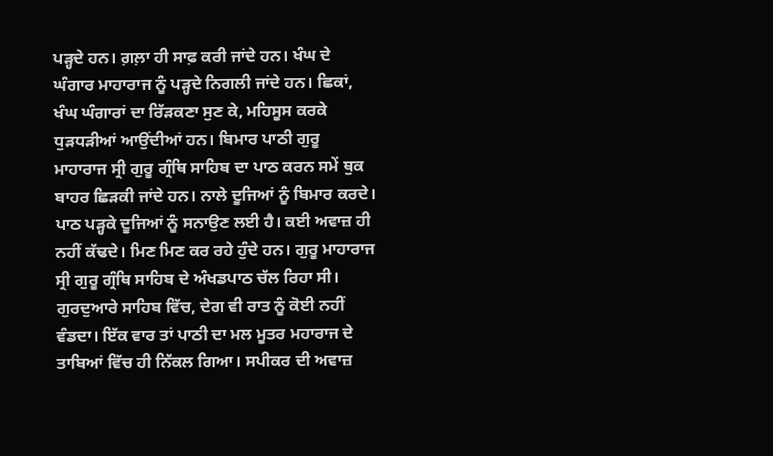ਪੜ੍ਹਦੇ ਹਨ। ਗ਼ਲ਼ਾ ਹੀ ਸਾਫ਼ ਕਰੀ ਜਾਂਦੇ ਹਨ। ਖੰਘ ਦੇ ਘੰਗਾਰ ਮਾਹਾਰਾਜ ਨੂੰ ਪੜ੍ਹਦੇ ਨਿਗਲੀ ਜਾਂਦੇ ਹਨ। ਛਿਕਾਂ, ਖੰਘ ਘੰਗਾਰਾਂ ਦਾ ਰਿੱੜਕਣਾ ਸੁਣ ਕੇ, ਮਹਿਸੂਸ ਕਰਕੇ ਧੁੜਧੜੀਆਂ ਆਉਂਦੀਆਂ ਹਨ। ਬਿਮਾਰ ਪਾਠੀ ਗੁਰੂ ਮਾਹਾਰਾਜ ਸ੍ਰੀ ਗੁਰੂ ਗ੍ਰੰਥਿ ਸਾਹਿਬ ਦਾ ਪਾਠ ਕਰਨ ਸਮੇਂ ਥੁਕ ਬਾਹਰ ਛਿੜਕੀ ਜਾਂਦੇ ਹਨ। ਨਾਲੇ ਦੂਜਿਆਂ ਨੂੰ ਬਿਮਾਰ ਕਰਦੇ। ਪਾਠ ਪੜ੍ਹਕੇ ਦੂਜਿਆਂ ਨੂੰ ਸਨਾਉਣ ਲਈ ਹੈ। ਕਈ ਅਵਾਜ਼ ਹੀ ਨਹੀਂ ਕੱਢਦੇ। ਮਿਣ ਮਿਣ ਕਰ ਰਹੇ ਹੁੰਦੇ ਹਨ। ਗੁਰੂ ਮਾਹਾਰਾਜ ਸ੍ਰੀ ਗੁਰੂ ਗ੍ਰੰਥਿ ਸਾਹਿਬ ਦੇ ਅੰਖਡਪਾਠ ਚੱਲ ਰਿਹਾ ਸੀ। ਗੁਰਦੁਆਰੇ ਸਾਹਿਬ ਵਿੱਚ, ਦੇਗ ਵੀ ਰਾਤ ਨੂੰ ਕੋਈ ਨਹੀਂ ਵੰਡਦਾ। ਇੱਕ ਵਾਰ ਤਾਂ ਪਾਠੀ ਦਾ ਮਲ ਮੂਤਰ ਮਹਾਰਾਜ ਦੇ ਤਾਬਿਆਂ ਵਿੱਚ ਹੀ ਨਿੱਕਲ ਗਿਆ। ਸਪੀਕਰ ਦੀ ਅਵਾਜ਼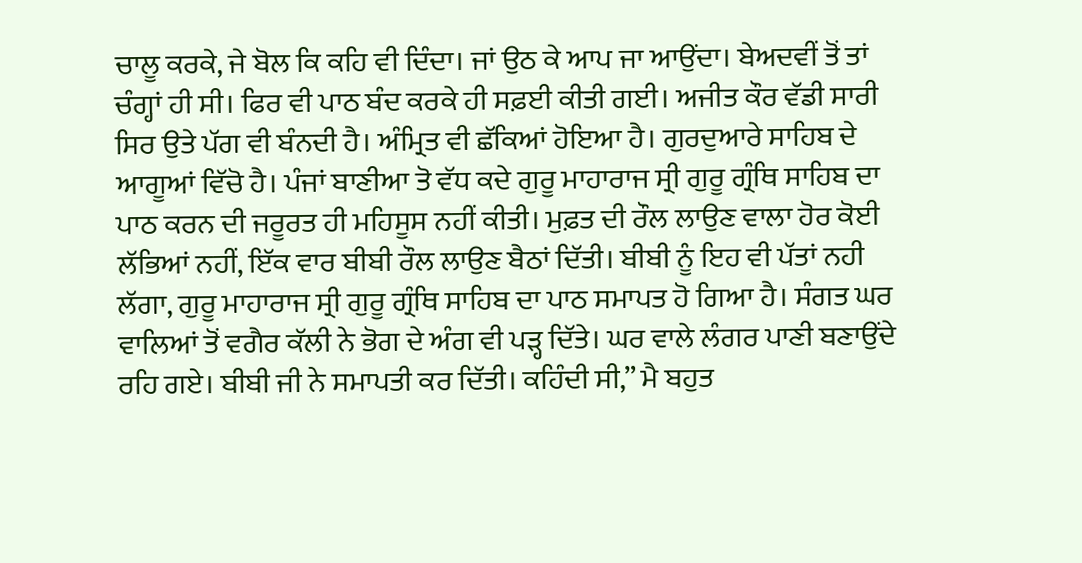ਚਾਲੂ ਕਰਕੇ, ਜੇ ਬੋਲ ਕਿ ਕਹਿ ਵੀ ਦਿੰਦਾ। ਜਾਂ ਉਠ ਕੇ ਆਪ ਜਾ ਆਉਂਦਾ। ਬੇਅਦਵੀਂ ਤੋਂ ਤਾਂ ਚੰਗ੍ਹਾਂ ਹੀ ਸੀ। ਫਿਰ ਵੀ ਪਾਠ ਬੰਦ ਕਰਕੇ ਹੀ ਸਫ਼ਈ ਕੀਤੀ ਗਈ। ਅਜੀਤ ਕੌਰ ਵੱਡੀ ਸਾਰੀ ਸਿਰ ਉਤੇ ਪੱਗ ਵੀ ਬੰਨਦੀ ਹੈ। ਅੰਮ੍ਰਿਤ ਵੀ ਛੱਕਿਆਂ ਹੋਇਆ ਹੈ। ਗੁਰਦੁਆਰੇ ਸਾਹਿਬ ਦੇ ਆਗੂਆਂ ਵਿੱਚੋ ਹੈ। ਪੰਜਾਂ ਬਾਣੀਆ ਤੋ ਵੱਧ ਕਦੇ ਗੁਰੂ ਮਾਹਾਰਾਜ ਸ੍ਰੀ ਗੁਰੂ ਗ੍ਰੰਥਿ ਸਾਹਿਬ ਦਾ ਪਾਠ ਕਰਨ ਦੀ ਜਰੂਰਤ ਹੀ ਮਹਿਸੂਸ ਨਹੀਂ ਕੀਤੀ। ਮੁਫ਼ਤ ਦੀ ਰੌਲ ਲਾਉਣ ਵਾਲਾ ਹੋਰ ਕੋਈ ਲੱਭਿਆਂ ਨਹੀਂ, ਇੱਕ ਵਾਰ ਬੀਬੀ ਰੌਲ ਲਾਉਣ ਬੈਠਾਂ ਦਿੱਤੀ। ਬੀਬੀ ਨੂੰ ਇਹ ਵੀ ਪੱਤਾਂ ਨਹੀ ਲੱਗਾ, ਗੁਰੂ ਮਾਹਾਰਾਜ ਸ੍ਰੀ ਗੁਰੂ ਗ੍ਰੰਥਿ ਸਾਹਿਬ ਦਾ ਪਾਠ ਸਮਾਪਤ ਹੋ ਗਿਆ ਹੈ। ਸੰਗਤ ਘਰ ਵਾਲਿਆਂ ਤੋਂ ਵਗੈਰ ਕੱਲੀ ਨੇ ਭੋਗ ਦੇ ਅੰਗ ਵੀ ਪੜ੍ਹ ਦਿੱਤੇ। ਘਰ ਵਾਲੇ ਲੰਗਰ ਪਾਣੀ ਬਣਾਉਂਦੇ ਰਹਿ ਗਏ। ਬੀਬੀ ਜੀ ਨੇ ਸਮਾਪਤੀ ਕਰ ਦਿੱਤੀ। ਕਹਿੰਦੀ ਸੀ,” ਮੈ ਬਹੁਤ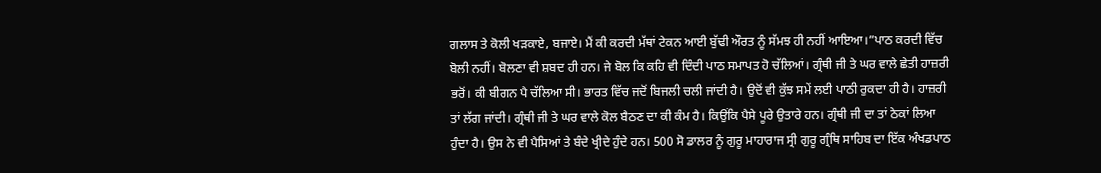ਗਲਾਸ ਤੇ ਕੋਲੀ ਖੜਕਾਏ, ਬਜਾਏ। ਮੈਂ ਕੀ ਕਰਦੀ ਮੱਥਾਂ ਟੇਕਨ ਆਈ ਬੁੱਢੀ ਔਰਤ ਨੂੰ ਸੱਮਝ ਹੀ ਨਹੀਂ ਆਇਆ।”ਪਾਠ ਕਰਦੀ ਵਿੱਚ ਬੋਲੀ ਨਹੀਂ। ਬੋਲਣਾ ਵੀ ਸ਼ਬਦ ਹੀ ਹਨ। ਜੇ ਬੋਲ ਕਿ ਕਹਿ ਵੀ ਦਿੰਦੀ ਪਾਠ ਸਮਾਪਤ ਹੋ ਚੱਲਿਆਂ। ਗ੍ਰੰਥੀ ਜੀ ਤੇ ਘਰ ਵਾਲੇ ਛੇਤੀ ਹਾਜ਼ਰੀ ਭਰੋਂ। ਕੀ ਬੀਗਨ ਪੈ ਚੱਲਿਆ ਸੀ। ਭਾਰਤ ਵਿੱਚ ਜਦੋਂ ਬਿਜਲੀ ਚਲੀ ਜਾਂਦੀ ਹੈ। ਉਦੋਂ ਵੀ ਕੁੱਝ ਸਮੇਂ ਲਈ ਪਾਠੀ ਰੁਕਦਾ ਹੀ ਹੈ। ਹਾਜ਼ਰੀ ਤਾਂ ਲੱਗ ਜਾਂਦੀ। ਗ੍ਰੰਥੀ ਜੀ ਤੇ ਘਰ ਵਾਲੇ ਕੋਲ ਬੈਠਣ ਦਾ ਕੀ ਕੰਮ ਹੈ। ਕਿਉਂਕਿ ਪੈਸੇ ਪੂਰੇ ਉਤਾਰੇ ਹਨ। ਗ੍ਰੰਥੀ ਜੀ ਦਾ ਤਾਂ ਠੇਕਾਂ ਲਿਆ ਹੁੰਦਾ ਹੈ। ਉਸ ਨੇ ਵੀ ਪੈਸਿਆਂ ਤੇ ਬੰਦੇ ਖ੍ਰੀਦੇ ਹੁੰਦੇ ਹਨ। 500 ਸੋ ਡਾਲਰ ਨੂੰ ਗੁਰੂ ਮਾਹਾਰਾਜ ਸ੍ਰੀ ਗੁਰੂ ਗ੍ਰੰਥਿ ਸਾਹਿਬ ਦਾ ਇੱਕ ਅੰਖਡਪਾਠ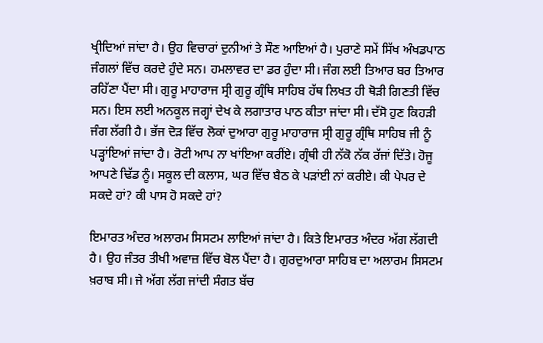ਖ੍ਰੀਦਿਆਂ ਜਾਂਦਾ ਹੈ। ਉਹ ਵਿਚਾਰਾਂ ਦੁਨੀਆਂ ਤੇ ਸੌਣ ਆਇਆਂ ਹੈ। ਪੁਰਾਣੇ ਸਮੇਂ ਸਿੱਖ ਅੰਖਡਪਾਠ ਜੰਗਲਾਂ ਵਿੱਚ ਕਰਦੇ ਹੁੰਦੇ ਸਨ। ਹਮਲਾਵਰ ਦਾ ਡਰ ਹੁੰਦਾ ਸੀ। ਜੰਗ ਲਈ ਤਿਆਰ ਬਰ ਤਿਆਰ ਰਹਿੱਣਾ ਪੈਂਦਾ ਸੀ। ਗੁਰੂ ਮਾਹਾਰਾਜ ਸ੍ਰੀ ਗੁਰੂ ਗ੍ਰੰਥਿ ਸਾਹਿਬ ਹੱਥ ਲਿਖਤ ਹੀ ਥੋੜੀ ਗਿਣਤੀ ਵਿੱਚ ਸਨ। ਇਸ ਲਈ ਅਨਕੂਲ ਜਗ੍ਹਾਂ ਦੇਖ ਕੇ ਲਗਾਤਾਰ ਪਾਠ ਕੀਤਾ ਜਾਂਦਾ ਸੀ। ਦੱਸੋ ਹੁਣ ਕਿਹੜੀ ਜੰਗ ਲੱਗੀ ਹੈ। ਭੱਜ ਦੋੜ ਵਿੱਚ ਲੋਕਾਂ ਦੁਆਰਾ ਗੁਰੂ ਮਾਹਾਰਾਜ ਸ੍ਰੀ ਗੁਰੂ ਗ੍ਰੰਥਿ ਸਾਹਿਬ ਜੀ ਨੂੰ ਪੜ੍ਹਾਂਇਆਂ ਜਾਂਦਾ ਹੈ। ਰੋਟੀ ਆਪ ਨਾ ਖਾਂਇਆ ਕਰੀਂਏ। ਗ੍ਰੰਥੀ ਹੀ ਨੱਕੋ ਨੱਕ ਰੱਜਾਂ ਦਿੱਤੇ। ਹੋਜੂ ਆਪਣੇ ਢਿੱਡ ਨੂੰ। ਸਕੂਲ ਦੀ ਕਲਾਸ, ਘਰ ਵਿੱਚ ਬੈਠ ਕੇ ਪੜਾਂਈ ਨਾਂ ਕਰੀਏ। ਕੀ ਪੇਪਰ ਦੇ ਸਕਦੇ ਹਾਂ? ਕੀ ਪਾਸ ਹੋ ਸਕਦੇ ਹਾਂ?

ਇਮਾਰਤ ਅੰਦਰ ਅਲਾਰਮ ਸਿਸਟਮ ਲਾਇਆਂ ਜਾਂਦਾ ਹੈ। ਕਿਤੇ ਇਮਾਰਤ ਅੰਦਰ ਅੱਗ ਲੱਗਦੀ ਹੈ। ਉਹ ਜੰਤਰ ਤੀਖੀ ਅਵਾਜ਼ ਵਿੱਚ ਬੋਲ ਪੈਂਦਾ ਹੈ। ਗੁਰਦੁਆਰਾ ਸਾਹਿਬ ਦਾ ਅਲਾਰਮ ਸਿਸਟਮ ਖ਼ਰਾਬ ਸੀ। ਜੇ ਅੱਗ ਲੱਗ ਜਾਂਦੀ ਸੰਗਤ ਬੱਚ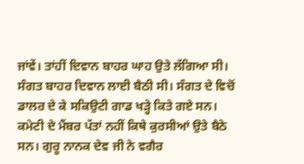ਜਾਂਵੇਂ। ਤਾਂਹੀਂ ਦਿਵਾਨ ਬਾਹਰ ਘਾਹ ਉਤੇ ਲੱਗਿਆ ਸੀ। ਸੰਗਤ ਬਾਹਰ ਦਿਵਾਨ ਲਾਈ ਬੈਠੀ ਸੀ। ਸੰਗਤ ਦੇ ਵਿਚੋਂ ਡਾਲਰ ਦੇ ਕੇ ਸਕਿਉਟੀ ਗਾਡ ਖੜ੍ਹੇ ਕਿਤੇ ਗਏ ਸਨ। ਕਮੇਟੀ ਦੇ ਮੈਂਬਰ ਪੱਤਾਂ ਨਹੀਂ ਕਿਥੇ ਕੁਰਸੀਆਂ ਉਤੇ ਬੈਠੇ ਸਨ। ਗੁਰੂ ਨਾਨਕ ਦੇਵ ਜੀ ਨੇ ਵਗੈਰ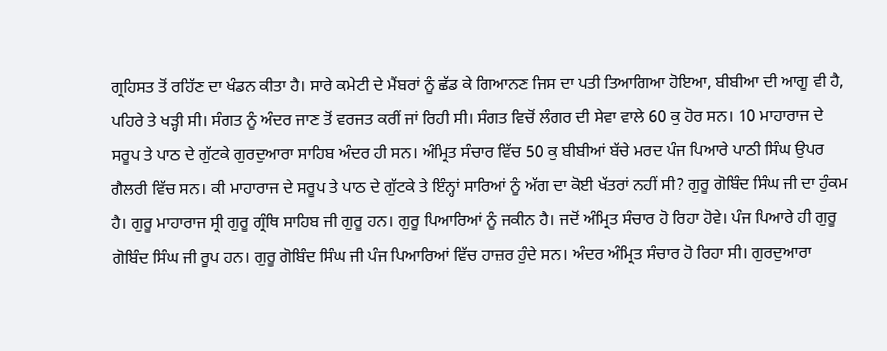ਗ੍ਰਹਿਸਤ ਤੋਂ ਰਹਿੱਣ ਦਾ ਖੰਡਨ ਕੀਤਾ ਹੈ। ਸਾਰੇ ਕਮੇਟੀ ਦੇ ਮੈਂਬਰਾਂ ਨੂੰ ਛੱਡ ਕੇ ਗਿਆਨਣ ਜਿਸ ਦਾ ਪਤੀ ਤਿਆਗਿਆ ਹੋਇਆ, ਬੀਬੀਆ ਦੀ ਆਗੂ ਵੀ ਹੈ, ਪਹਿਰੇ ਤੇ ਖੜ੍ਹੀ ਸੀ। ਸੰਗਤ ਨੂੰ ਅੰਦਰ ਜਾਣ ਤੋਂ ਵਰਜਤ ਕਰੀਂ ਜਾਂ ਰਿਹੀ ਸੀ। ਸੰਗਤ ਵਿਚੋਂ ਲੰਗਰ ਦੀ ਸੇਵਾ ਵਾਲੇ 60 ਕੁ ਹੋਰ ਸਨ। 10 ਮਾਹਾਰਾਜ ਦੇ ਸਰੂਪ ਤੇ ਪਾਠ ਦੇ ਗੁੱਟਕੇ ਗੁਰਦੁਆਰਾ ਸਾਹਿਬ ਅੰਦਰ ਹੀ ਸਨ। ਅੰਮ੍ਰਿਤ ਸੰਚਾਰ ਵਿੱਚ 50 ਕੁ ਬੀਬੀਆਂ ਬੱਚੇ ਮਰਦ ਪੰਜ ਪਿਆਰੇ ਪਾਠੀ ਸਿੰਘ ਉਪਰ ਗੈਲਰੀ ਵਿੱਚ ਸਨ। ਕੀ ਮਾਹਾਰਾਜ ਦੇ ਸਰੂਪ ਤੇ ਪਾਠ ਦੇ ਗੁੱਟਕੇ ਤੇ ਇੰਨ੍ਹਾਂ ਸਾਰਿਆਂ ਨੂੰ ਅੱਗ ਦਾ ਕੋਈ ਖੱਤਰਾਂ ਨਹੀਂ ਸੀ? ਗੁਰੂ ਗੋਬਿੰਦ ਸਿੰਘ ਜੀ ਦਾ ਹੁੰਕਮ ਹੈ। ਗੁਰੂ ਮਾਹਾਰਾਜ ਸ੍ਰੀ ਗੁਰੂ ਗ੍ਰੰਥਿ ਸਾਹਿਬ ਜੀ ਗੁਰੂ ਹਨ। ਗੁਰੂ ਪਿਆਰਿਆਂ ਨੂੰ ਜਕੀਨ ਹੈ। ਜਦੋਂ ਅੰਮ੍ਰਿਤ ਸੰਚਾਰ ਹੋ ਰਿਹਾ ਹੋਵੇ। ਪੰਜ ਪਿਆਰੇ ਹੀ ਗੁਰੂ ਗੋਬਿੰਦ ਸਿੰਘ ਜੀ ਰੂਪ ਹਨ। ਗੁਰੂ ਗੋਬਿੰਦ ਸਿੰਘ ਜੀ ਪੰਜ ਪਿਆਰਿਆਂ ਵਿੱਚ ਹਾਜ਼ਰ ਹੁੰਦੇ ਸਨ। ਅੰਦਰ ਅੰਮ੍ਰਿਤ ਸੰਚਾਰ ਹੋ ਰਿਹਾ ਸੀ। ਗੁਰਦੁਆਰਾ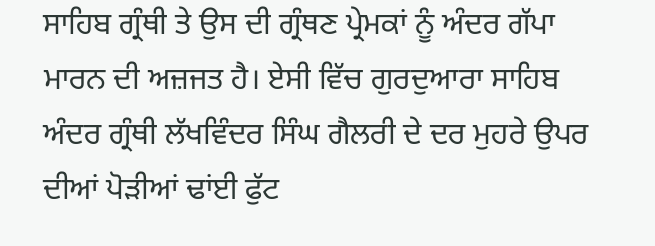ਸਾਹਿਬ ਗ੍ਰੰਥੀ ਤੇ ਉਸ ਦੀ ਗ੍ਰੰਥਣ ਪ੍ਰੇਮਕਾਂ ਨੂੰ ਅੰਦਰ ਗੱਪਾ ਮਾਰਨ ਦੀ ਅਜ਼ਜਤ ਹੈ। ਏਸੀ ਵਿੱਚ ਗੁਰਦੁਆਰਾ ਸਾਹਿਬ ਅੰਦਰ ਗ੍ਰੰਥੀ ਲੱਖਵਿੰਦਰ ਸਿੰਘ ਗੈਲਰੀ ਦੇ ਦਰ ਮੁਹਰੇ ਉਪਰ ਦੀਆਂ ਪੋੜੀਆਂ ਢਾਂਈ ਫੁੱਟ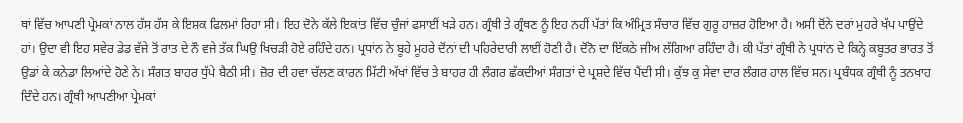ਥਾਂ ਵਿੱਚ ਆਪਣੀ ਪ੍ਰੇਮਕਾਂ ਨਾਲ ਹੱਸ ਹੱਸ ਕੇ ਇਸ਼ਕ ਫਿਲਮਾਂ ਰਿਹਾ ਸੀ। ਇਹ ਦੋਨੇ ਕੱਲੇ ਇਕਾਂਤ ਵਿੱਚ ਚੁੰਜਾਂ ਫਸਾਈਂ ਖੜੇ ਹਨ। ਗ੍ਰੰਥੀ ਤੇ ਗ੍ਰੰਥਣ ਨੂੰ ਇਹ ਨਹੀਂ ਪੱਤਾਂ ਕਿ ਅੰਮ੍ਰਿਤ ਸੰਚਾਰ ਵਿੱਚ ਗੁਰੂ ਹਾਜ਼ਰ ਹੋਇਆ ਹੈ। ਅਸੀ ਦੋਂਨੇ ਦਰਾਂ ਮੁਹਰੇ ਖੱਪ ਪਾਉਂਦੇ ਹਾਂ। ਉਦਾ ਵੀ ਇਹ ਸਵੇਰ ਡੇਡ ਵੱਜੇ ਤੋਂ ਰਾਤ ਦੇ ਨੌ ਵਜੇ ਤੱਕ ਘਿਉ ਖਿਚੜੀ ਹੋਏ ਰਹਿੰਦੇ ਹਨ। ਪ੍ਰਧਾਂਨ ਨੇ ਬੂਹੇ ਮੂਹਰੇ ਦੋਂਨਾਂ ਦੀ ਪਹਿਰੇਦਾਰੀ ਲਾਈਂ ਹੋਣੀ ਹੈ। ਦੋਂਨੋ ਦਾ ਇੱਕਠੇ ਜੀਅ ਲੱਗਿਆ ਰਹਿੰਦਾ ਹੈ। ਕੀ ਪੱਤਾਂ ਗ੍ਰੰਥੀ ਨੇ ਪ੍ਰਧਾਂਨ ਦੇ ਕਿਨ੍ਹੇ ਕਬੂਤਰ ਭਾਰਤ ਤੋਂ ਉਡਾਂ ਕੇ ਕਨੇਡਾ ਲਿਆਂਦੇ ਹੋਣੇ ਨੇ। ਸੰਗਤ ਬਾਹਰ ਧੁੱਪੇ ਬੈਠੀ ਸੀ। ਜ਼ੋਰ ਦੀ ਹਵਾ ਚੱਲਣ ਕਾਰਨ ਮਿੱਟੀ ਅੱਖਾਂ ਵਿੱਚ ਤੇ ਬਾਹਰ ਹੀ ਲੰਗਰ ਛੱਕਦੀਆਂ ਸੰਗਤਾਂ ਦੇ ਪ੍ਰਸ਼ਦੇ ਵਿੱਚ ਪੈਂਦੀ ਸੀ। ਕੁੱਝ ਕੁ ਸੇਵਾ ਦਾਰ ਲੰਗਰ ਹਾਲ ਵਿੱਚ ਸਨ। ਪ੍ਰਬੰਧਕ ਗ੍ਰੰਥੀ ਨੂੰ ਤਨਖਾਹ ਦਿੰਦੇ ਹਨ। ਗ੍ਰੰਥੀ ਆਪਣੀਆ ਪ੍ਰੇਮਕਾਂ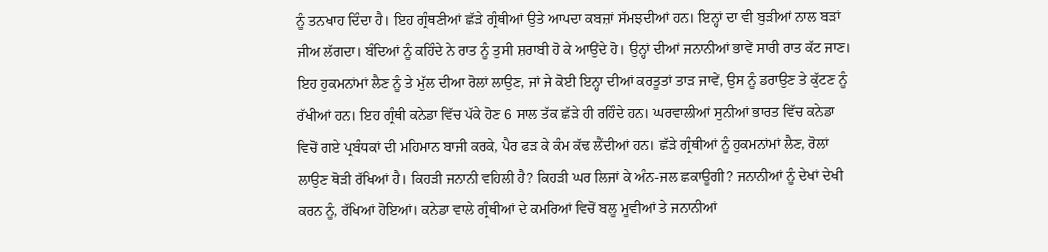ਨੂੰ ਤਨਖਾਹ ਦਿੰਦਾ ਹੈ। ਇਹ ਗ੍ਰੰਥਣੀਆਂ ਛੱੜੇ ਗ੍ਰੰਥੀਆਂ ਉਤੇ ਆਪਦਾ ਕਬਜ਼ਾਂ ਸੱਮਝਦੀਆਂ ਹਨ। ਇਨ੍ਹਾਂ ਦਾ ਵੀ ਬੁੜੀਆਂ ਨਾਲ ਬੜਾਂ ਜੀਅ ਲੱਗਦਾ। ਬੰਦਿਆਂ ਨੂੰ ਕਹਿੰਦੇ ਨੇ ਰਾਤ ਨੂੰ ਤੁਸੀ ਸ਼ਰਾਬੀ ਹੋ ਕੇ ਆਉਂਦੇ ਹੋ। ਉਨ੍ਹਾਂ ਦੀਆਂ ਜਨਾਨੀਆਂ ਭਾਵੇਂ ਸਾਰੀ ਰਾਤ ਕੱਟ ਜਾਣ। ਇਹ ਹੁਕਮਨਾਂਮਾਂ ਲੈਣ ਨੂੰ ਤੇ ਮੁੱਲ ਦੀਆ ਰੋਲਾਂ ਲਾਉਣ, ਜਾਂ ਜੇ ਕੋਈ ਇਨ੍ਹਾ ਦੀਆਂ ਕਰਤੂਤਾਂ ਤਾੜ ਜਾਵੇਂ, ਉਸ ਨੂੰ ਡਰਾਉਣ ਤੇ ਕੁੱਟਣ ਨੂੰ ਰੱਖੀਆਂ ਹਨ। ਇਹ ਗ੍ਰੰਥੀ ਕਨੇਡਾ ਵਿੱਚ ਪੱਕੇ ਹੋਣ 6 ਸਾਲ ਤੱਕ ਛੱੜੇ ਹੀ ਰਹਿੰਦੇ ਹਨ। ਘਰਵਾਲੀਆਂ ਸੁਨੀਆਂ ਭਾਰਤ ਵਿੱਚ ਕਨੇਡਾ ਵਿਚੋਂ ਗਏ ਪ੍ਰਬੰਧਕਾਂ ਦੀ ਮਹਿਮਾਨ ਬਾਜੀ ਕਰਕੇ, ਪੈਰ ਫੜ ਕੇ ਕੰਮ ਕੱਢ ਲੈਂਦੀਆਂ ਹਨ। ਛੱੜੇ ਗ੍ਰੰਥੀਆਂ ਨੂੰ ਹੁਕਮਨਾਂਮਾਂ ਲੈਣ, ਰੋਲਾਂ ਲਾਉਣ ਥੋੜੀ ਰੱਖਿਆਂ ਹੈ। ਕਿਹੜੀ ਜਨਾਨੀ ਵਹਿਲੀ ਹੈ? ਕਿਹੜੀ ਘਰ ਲਿਜਾਂ ਕੇ ਅੰਨ-ਜਲ ਛਕਾਊਗੀ? ਜਨਾਨੀਆਂ ਨੂੰ ਦੇਖਾਂ ਦੇਖੀ ਕਰਨ ਨੂੰ, ਰੱਖਿਆਂ ਹੋਇਆਂ। ਕਨੇਡਾ ਵਾਲੇ ਗ੍ਰੰਥੀਆਂ ਦੇ ਕਮਰਿਆਂ ਵਿਚੋਂ ਬਲੂ ਮੂਵੀਆਂ ਤੇ ਜਨਾਨੀਆਂ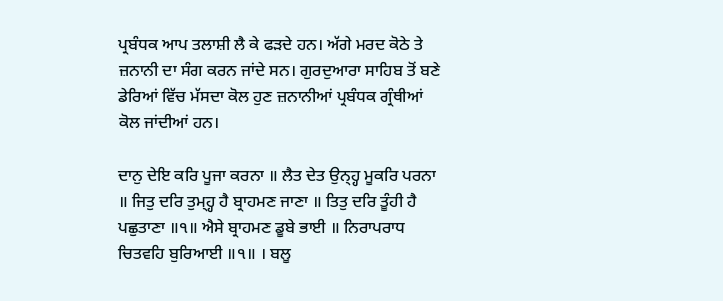ਪ੍ਰਬੰਧਕ ਆਪ ਤਲਾਸ਼ੀ ਲੈ ਕੇ ਫੜਦੇ ਹਨ। ਅੱਗੇ ਮਰਦ ਕੋਠੇ ਤੇ ਜ਼ਨਾਨੀ ਦਾ ਸੰਗ ਕਰਨ ਜਾਂਦੇ ਸਨ। ਗੁਰਦੁਆਰਾ ਸਾਹਿਬ ਤੋਂ ਬਣੇ ਡੇਰਿਆਂ ਵਿੱਚ ਮੱਸਦਾ ਕੋਲ ਹੁਣ ਜ਼ਨਾਨੀਆਂ ਪ੍ਰਬੰਧਕ ਗ੍ਰੰਥੀਆਂ ਕੋਲ ਜਾਂਦੀਆਂ ਹਨ।

ਦਾਨੁ ਦੇਇ ਕਰਿ ਪੂਜਾ ਕਰਨਾ ॥ ਲੈਤ ਦੇਤ ਉਨ੍ਹ੍ਹ ਮੂਕਰਿ ਪਰਨਾ ॥ ਜਿਤੁ ਦਰਿ ਤੁਮ੍ਹ੍ਹ ਹੈ ਬ੍ਰਾਹਮਣ ਜਾਣਾ ॥ ਤਿਤੁ ਦਰਿ ਤੂੰਹੀ ਹੈ ਪਛੁਤਾਣਾ ॥੧॥ ਐਸੇ ਬ੍ਰਾਹਮਣ ਡੂਬੇ ਭਾਈ ॥ ਨਿਰਾਪਰਾਧ ਚਿਤਵਹਿ ਬੁਰਿਆਈ ॥੧॥ । ਬਲੂ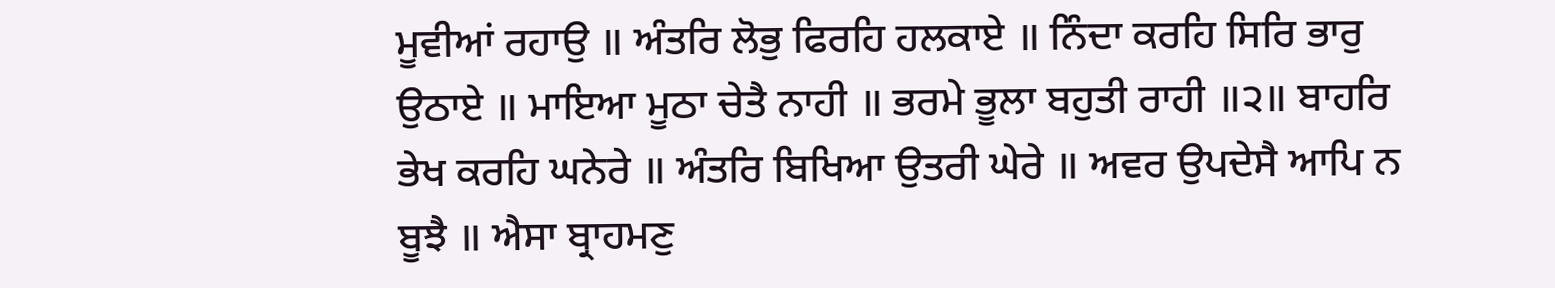ਮੂਵੀਆਂ ਰਹਾਉ ॥ ਅੰਤਰਿ ਲੋਭੁ ਫਿਰਹਿ ਹਲਕਾਏ ॥ ਨਿੰਦਾ ਕਰਹਿ ਸਿਰਿ ਭਾਰੁ ਉਠਾਏ ॥ ਮਾਇਆ ਮੂਠਾ ਚੇਤੈ ਨਾਹੀ ॥ ਭਰਮੇ ਭੂਲਾ ਬਹੁਤੀ ਰਾਹੀ ॥੨॥ ਬਾਹਰਿ ਭੇਖ ਕਰਹਿ ਘਨੇਰੇ ॥ ਅੰਤਰਿ ਬਿਖਿਆ ਉਤਰੀ ਘੇਰੇ ॥ ਅਵਰ ਉਪਦੇਸੈ ਆਪਿ ਨ ਬੂਝੈ ॥ ਐਸਾ ਬ੍ਰਾਹਮਣੁ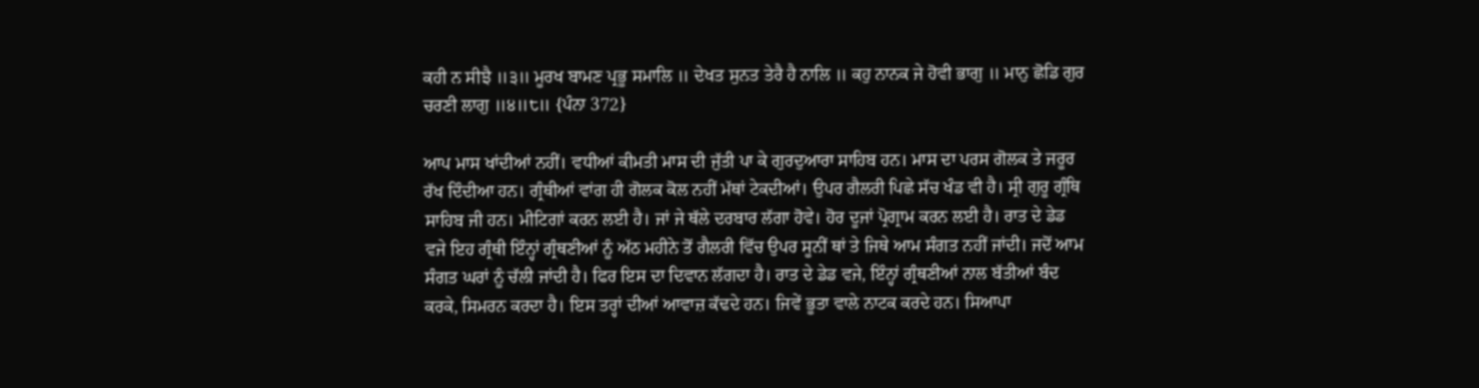ਕਹੀ ਨ ਸੀਝੈ ॥੩॥ ਮੂਰਖ ਬਾਮਣ ਪ੍ਰਭੂ ਸਮਾਲਿ ॥ ਦੇਖਤ ਸੁਨਤ ਤੇਰੈ ਹੈ ਨਾਲਿ ॥ ਕਹੁ ਨਾਨਕ ਜੇ ਹੋਵੀ ਭਾਗੁ ॥ ਮਾਨੁ ਛੋਡਿ ਗੁਰ ਚਰਣੀ ਲਾਗੁ ॥੪॥੮॥ {ਪੰਨਾ 372}

ਆਪ ਮਾਸ ਖਾਂਦੀਆਂ ਨਹੀਂ। ਵਧੀਆਂ ਕੀਮਤੀ ਮਾਸ ਦੀ ਜੁੱਤੀ ਪਾ ਕੇ ਗੁਰਦੁਆਰਾ ਸਾਹਿਬ ਹਨ। ਮਾਸ ਦਾ ਪਰਸ ਗੋਲਕ ਤੇ ਜਰੂਰ ਰੱਖ ਦਿੰਦੀਆ ਹਨ। ਗ੍ਰੰਥੀਆਂ ਵਾਂਗ ਹੀ ਗੋਲਕ ਕੋਲ ਨਹੀਂ ਮੱਥਾਂ ਟੇਕਦੀਆਂ। ਉਪਰ ਗੈਲਰੀ ਪਿਛੇ ਸੱਚ ਖੰਡ ਵੀ ਹੈ। ਸ੍ਰੀ ਗੁਰੂ ਗ੍ਰੰਥਿ ਸਾਹਿਬ ਜੀ ਹਨ। ਮੀਟਿਗਾਂ ਕਰਨ ਲਈ ਹੈ। ਜਾਂ ਜੇ ਥੱਲੇ ਦਰਬਾਰ ਲੱਗਾ ਹੋਵੇ। ਹੋਰ ਦੂਜਾਂ ਪ੍ਰੋਗ੍ਰਾਮ ਕਰਨ ਲਈ ਹੈ। ਰਾਤ ਦੇ ਡੇਡ ਵਜੇ ਇਹ ਗ੍ਰੰਥੀ ਇੰਨ੍ਹਾਂ ਗ੍ਰੰਥਣੀਆਂ ਨੂੰ ਅੱਠ ਮਹੀਨੇ ਤੋਂ ਗੈਲਰੀ ਵਿੱਚ ਉਪਰ ਸੂਨੀਂ ਥਾਂ ਤੇ ਜਿਥੇ ਆਮ ਸੰਗਤ ਨਹੀਂ ਜਾਂਦੀ। ਜਦੋਂ ਆਮ ਸੰਗਤ ਘਰਾਂ ਨੂੰ ਚੱਲੀ ਜਾਂਦੀ ਹੈ। ਫਿਰ ਇਸ ਦਾ ਦਿਵਾਨ ਲੱਗਦਾ ਹੈ। ਰਾਤ ਦੇ ਡੇਡ ਵਜੇ, ਇੰਨ੍ਹਾਂ ਗ੍ਰੰਥਣੀਆਂ ਨਾਲ ਬੱਤੀਆਂ ਬੰਦ ਕਰਕੇ, ਸਿਮਰਨ ਕਰਦਾ ਹੈ। ਇਸ ਤਰ੍ਹਾਂ ਦੀਆਂ ਆਵਾਜ਼ ਕੱਢਦੇ ਹਨ। ਜਿਵੇਂ ਭੂਤਾ ਵਾਲੇ ਨਾਟਕ ਕਰਦੇ ਹਨ। ਸਿਆਪਾ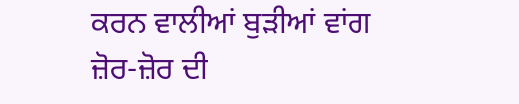ਕਰਨ ਵਾਲੀਆਂ ਬੁੜੀਆਂ ਵਾਂਗ ਜ਼ੋਰ-ਜ਼ੋਰ ਦੀ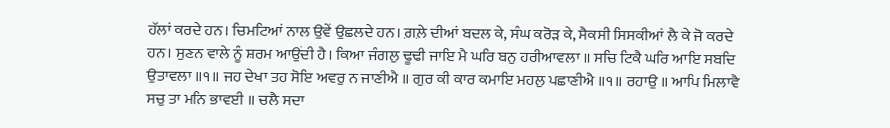ਹੱਲਾਂ ਕਰਦੇ ਹਨ। ਚਿਮਟਿਆਂ ਨਾਲ ਉਵੇਂ ਉਛਲਦੇ ਹਨ। ਗ਼ਲ਼ੇ ਦੀਆਂ ਬਦਲ ਕੇ, ਸੰਘ ਕਰੋੜ ਕੇ, ਸੈਕਸੀ ਸਿਸਕੀਆਂ ਲੈ ਕੇ ਜੋ ਕਰਦੇ ਹਨ। ਸੁਣਨ ਵਾਲੇ ਨੂੰ ਸ਼ਰਮ ਆਉਂਦੀ ਹੈ। ਕਿਆ ਜੰਗਲੁ ਢੂਢੀ ਜਾਇ ਮੈ ਘਰਿ ਬਨੁ ਹਰੀਆਵਲਾ ॥ ਸਚਿ ਟਿਕੈ ਘਰਿ ਆਇ ਸਬਦਿ ਉਤਾਵਲਾ ॥੧॥ ਜਹ ਦੇਖਾ ਤਹ ਸੋਇ ਅਵਰੁ ਨ ਜਾਣੀਐ ॥ ਗੁਰ ਕੀ ਕਾਰ ਕਮਾਇ ਮਹਲੁ ਪਛਾਣੀਐ ॥੧॥ ਰਹਾਉ ॥ ਆਪਿ ਮਿਲਾਵੈ ਸਚੁ ਤਾ ਮਨਿ ਭਾਵਈ ॥ ਚਲੈ ਸਦਾ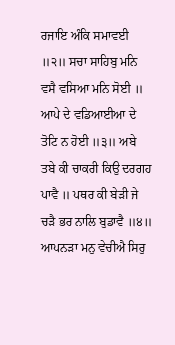ਰਜਾਇ ਅੰਕਿ ਸਮਾਵਈ ॥੨॥ ਸਚਾ ਸਾਹਿਬੁ ਮਨਿ ਵਸੈ ਵਸਿਆ ਮਨਿ ਸੋਈ ॥ ਆਪੇ ਦੇ ਵਡਿਆਈਆ ਦੇ ਤੋਟਿ ਨ ਹੋਈ ॥੩॥ ਅਬੇ ਤਬੇ ਕੀ ਚਾਕਰੀ ਕਿਉ ਦਰਗਹ ਪਾਵੈ ॥ ਪਥਰ ਕੀ ਬੇੜੀ ਜੇ ਚੜੈ ਭਰ ਨਾਲਿ ਬੁਡਾਵੈ ॥੪॥ ਆਪਨੜਾ ਮਨੁ ਵੇਚੀਐ ਸਿਰੁ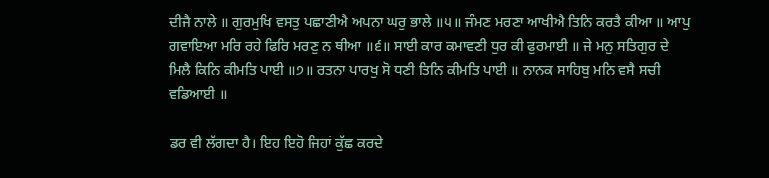ਦੀਜੈ ਨਾਲੇ ॥ ਗੁਰਮੁਖਿ ਵਸਤੁ ਪਛਾਣੀਐ ਅਪਨਾ ਘਰੁ ਭਾਲੇ ॥੫॥ ਜੰਮਣ ਮਰਣਾ ਆਖੀਐ ਤਿਨਿ ਕਰਤੈ ਕੀਆ ॥ ਆਪੁ ਗਵਾਇਆ ਮਰਿ ਰਹੇ ਫਿਰਿ ਮਰਣੁ ਨ ਥੀਆ ॥੬॥ ਸਾਈ ਕਾਰ ਕਮਾਵਣੀ ਧੁਰ ਕੀ ਫੁਰਮਾਈ ॥ ਜੇ ਮਨੁ ਸਤਿਗੁਰ ਦੇ ਮਿਲੈ ਕਿਨਿ ਕੀਮਤਿ ਪਾਈ ॥੭॥ ਰਤਨਾ ਪਾਰਖੁ ਸੋ ਧਣੀ ਤਿਨਿ ਕੀਮਤਿ ਪਾਈ ॥ ਨਾਨਕ ਸਾਹਿਬੁ ਮਨਿ ਵਸੈ ਸਚੀ ਵਡਿਆਈ ॥

ਡਰ ਵੀ ਲੱਗਦਾ ਹੈ। ਇਹ ਇਹੋ ਜਿਹਾਂ ਕੁੱਛ ਕਰਦੇ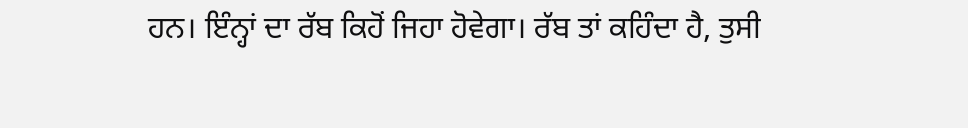ਹਨ। ਇੰਨ੍ਹਾਂ ਦਾ ਰੱਬ ਕਿਹੋਂ ਜਿਹਾ ਹੋਵੇਗਾ। ਰੱਬ ਤਾਂ ਕਹਿੰਦਾ ਹੈ, ਤੁਸੀ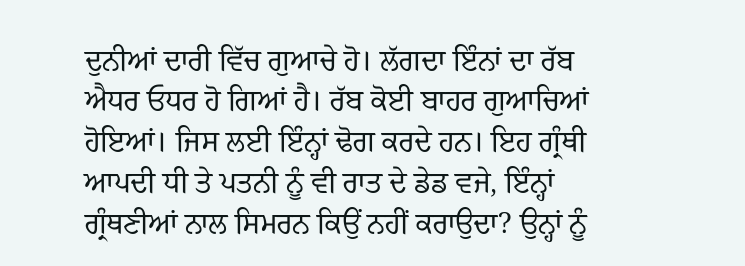ਦੁਨੀਆਂ ਦਾਰੀ ਵਿੱਚ ਗੁਆਚੇ ਹੋ। ਲੱਗਦਾ ਇੰਨਾਂ ਦਾ ਰੱਬ ਐਧਰ ਓਧਰ ਹੋ ਗਿਆਂ ਹੈ। ਰੱਬ ਕੋਈ ਬਾਹਰ ਗੁਆਚਿਆਂ ਹੋਇਆਂ। ਜਿਸ ਲਈ ਇੰਨ੍ਹਾਂ ਢੋਗ ਕਰਦੇ ਹਨ। ਇਹ ਗ੍ਰੰਥੀ ਆਪਦੀ ਧੀ ਤੇ ਪਤਨੀ ਨੂੰ ਵੀ ਰਾਤ ਦੇ ਡੇਡ ਵਜੇ, ਇੰਨ੍ਹਾਂ ਗ੍ਰੰਥਣੀਆਂ ਨਾਲ ਸਿਮਰਨ ਕਿਉਂ ਨਹੀਂ ਕਰਾਉਦਾ? ਉਨ੍ਹਾਂ ਨੂੰ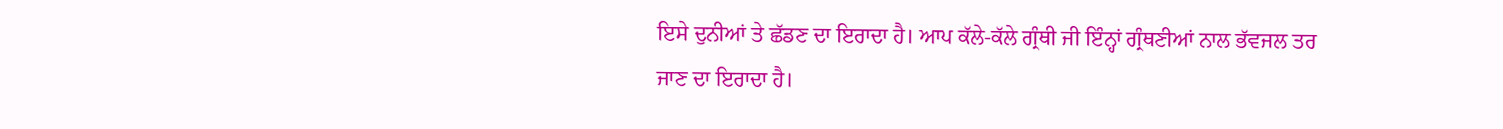ਇਸੇ ਦੁਨੀਆਂ ਤੇ ਛੱਡਣ ਦਾ ਇਰਾਦਾ ਹੈ। ਆਪ ਕੱਲੇ-ਕੱਲੇ ਗ੍ਰੰਥੀ ਜੀ ਇੰਨ੍ਹਾਂ ਗ੍ਰੰਥਣੀਆਂ ਨਾਲ ਭੱਵਜਲ ਤਰ ਜਾਣ ਦਾ ਇਰਾਦਾ ਹੈ।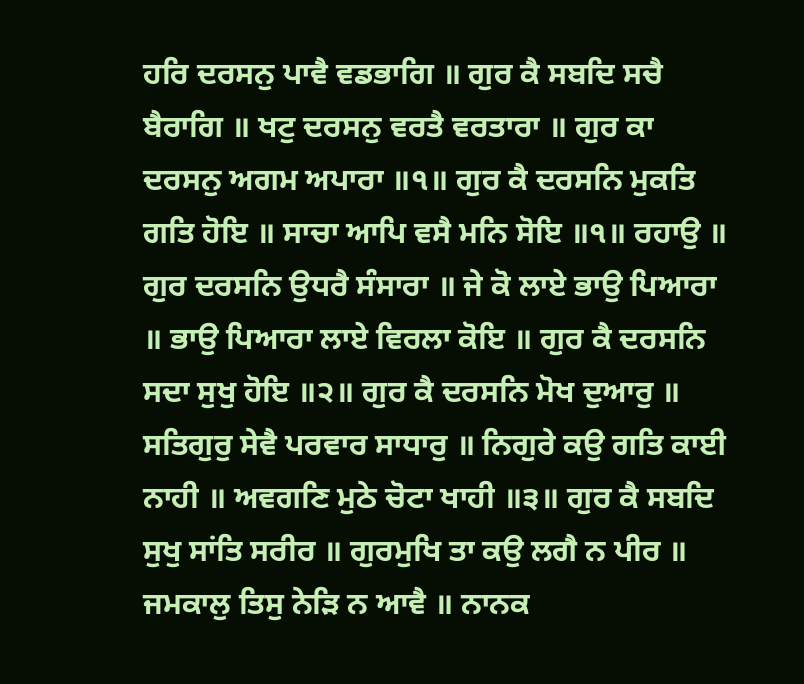ਹਰਿ ਦਰਸਨੁ ਪਾਵੈ ਵਡਭਾਗਿ ॥ ਗੁਰ ਕੈ ਸਬਦਿ ਸਚੈ ਬੈਰਾਗਿ ॥ ਖਟੁ ਦਰਸਨੁ ਵਰਤੈ ਵਰਤਾਰਾ ॥ ਗੁਰ ਕਾ ਦਰਸਨੁ ਅਗਮ ਅਪਾਰਾ ॥੧॥ ਗੁਰ ਕੈ ਦਰਸਨਿ ਮੁਕਤਿ ਗਤਿ ਹੋਇ ॥ ਸਾਚਾ ਆਪਿ ਵਸੈ ਮਨਿ ਸੋਇ ॥੧॥ ਰਹਾਉ ॥ ਗੁਰ ਦਰਸਨਿ ਉਧਰੈ ਸੰਸਾਰਾ ॥ ਜੇ ਕੋ ਲਾਏ ਭਾਉ ਪਿਆਰਾ ॥ ਭਾਉ ਪਿਆਰਾ ਲਾਏ ਵਿਰਲਾ ਕੋਇ ॥ ਗੁਰ ਕੈ ਦਰਸਨਿ ਸਦਾ ਸੁਖੁ ਹੋਇ ॥੨॥ ਗੁਰ ਕੈ ਦਰਸਨਿ ਮੋਖ ਦੁਆਰੁ ॥ ਸਤਿਗੁਰੁ ਸੇਵੈ ਪਰਵਾਰ ਸਾਧਾਰੁ ॥ ਨਿਗੁਰੇ ਕਉ ਗਤਿ ਕਾਈ ਨਾਹੀ ॥ ਅਵਗਣਿ ਮੁਠੇ ਚੋਟਾ ਖਾਹੀ ॥੩॥ ਗੁਰ ਕੈ ਸਬਦਿ ਸੁਖੁ ਸਾਂਤਿ ਸਰੀਰ ॥ ਗੁਰਮੁਖਿ ਤਾ ਕਉ ਲਗੈ ਨ ਪੀਰ ॥ ਜਮਕਾਲੁ ਤਿਸੁ ਨੇੜਿ ਨ ਆਵੈ ॥ ਨਾਨਕ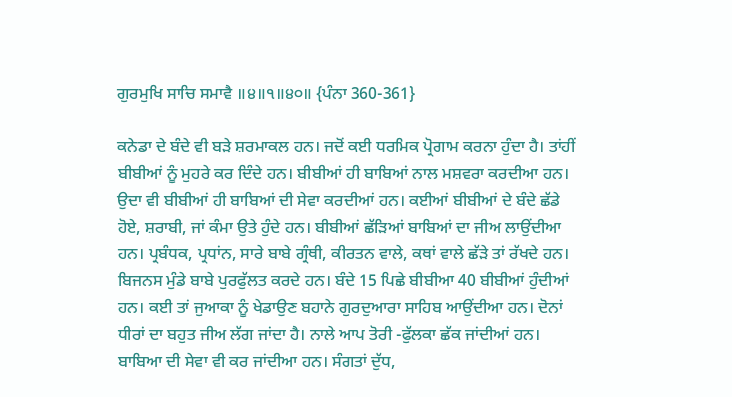ਗੁਰਮੁਖਿ ਸਾਚਿ ਸਮਾਵੈ ॥੪॥੧॥੪੦॥ {ਪੰਨਾ 360-361}

ਕਨੇਡਾ ਦੇ ਬੰਦੇ ਵੀ ਬੜੇ ਸ਼ਰਮਾਕਲ ਹਨ। ਜਦੋਂ ਕਈ ਧਰਮਿਕ ਪ੍ਰੋਗਾਮ ਕਰਨਾ ਹੁੰਦਾ ਹੈ। ਤਾਂਹੀਂ ਬੀਬੀਆਂ ਨੂੰ ਮੁਹਰੇ ਕਰ ਦਿੰਦੇ ਹਨ। ਬੀਬੀਆਂ ਹੀ ਬਾਬਿਆਂ ਨਾਲ ਮਸ਼ਵਰਾ ਕਰਦੀਆ ਹਨ। ਉਦਾ ਵੀ ਬੀਬੀਆਂ ਹੀ ਬਾਬਿਆਂ ਦੀ ਸੇਵਾ ਕਰਦੀਆਂ ਹਨ। ਕਈਆਂ ਬੀਬੀਆਂ ਦੇ ਬੰਦੇ ਛੱਡੇ ਹੋਏ, ਸ਼ਰਾਬੀ, ਜਾਂ ਕੰਮਾ ਉਤੇ ਹੁੰਦੇ ਹਨ। ਬੀਬੀਆਂ ਛੱੜਿਆਂ ਬਾਬਿਆਂ ਦਾ ਜੀਅ ਲਾਉਂਦੀਆ ਹਨ। ਪ੍ਰਬੰਧਕ, ਪ੍ਰਧਾਂਨ, ਸਾਰੇ ਬਾਬੇ ਗ੍ਰੰਥੀ, ਕੀਰਤਨ ਵਾਲੇ, ਕਥਾਂ ਵਾਲੇ ਛੱੜੇ ਤਾਂ ਰੱਖਦੇ ਹਨ। ਬਿਜਨਸ ਮੁੰਡੇ ਬਾਬੇ ਪੁਰਫੁੱਲਤ ਕਰਦੇ ਹਨ। ਬੰਦੇ 15 ਪਿਛੇ ਬੀਬੀਆ 40 ਬੀਬੀਆਂ ਹੁੰਦੀਆਂ ਹਨ। ਕਈ ਤਾਂ ਜੁਆਕਾ ਨੂੰ ਖੇਡਾਉਣ ਬਹਾਨੇ ਗੁਰਦੁਆਰਾ ਸਾਹਿਬ ਆਉਂਦੀਆ ਹਨ। ਦੋਨਾਂ ਧੀਰਾਂ ਦਾ ਬਹੁਤ ਜੀਅ ਲੱਗ ਜਾਂਦਾ ਹੈ। ਨਾਲੇ ਆਪ ਤੋਰੀ -ਫੁੱਲਕਾ ਛੱਕ ਜਾਂਦੀਆਂ ਹਨ। ਬਾਬਿਆ ਦੀ ਸੇਵਾ ਵੀ ਕਰ ਜਾਂਦੀਆ ਹਨ। ਸੰਗਤਾਂ ਦੁੱਧ,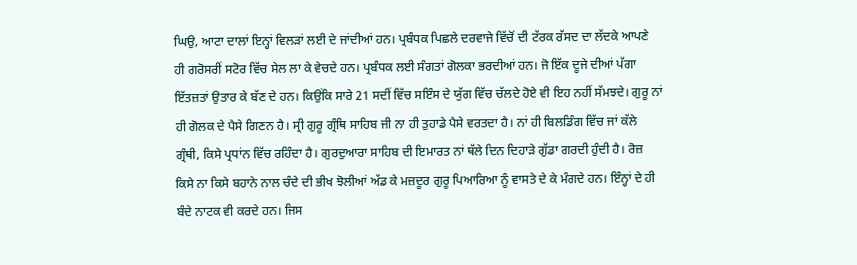ਘਿਉ, ਆਟਾ ਦਾਲਾਂ ਇਨ੍ਹਾਂ ਵਿਲੜਾਂ ਲਈ ਦੇ ਜਾਂਦੀਆਂ ਹਨ। ਪ੍ਰਬੰਧਕ ਪਿਛਲੇ ਦਰਵਾਜੇ ਵਿੱਚੋਂ ਦੀ ਟੱਰਕ ਰੱਸਦ ਦਾ ਲੱਦਕੇ ਆਪਣੇ ਹੀ ਗਰੋਸਰੀਂ ਸਟੋਰ ਵਿੱਚ ਸੇਲ ਲਾ ਕੇ ਵੇਚਦੇ ਹਨ। ਪ੍ਰਬੰਧਕ ਲਈ ਸੰਗਤਾਂ ਗੋਲਕਾ ਭਰਦੀਆਂ ਹਨ। ਜੋ ਇੱਕ ਦੂਜੇ ਦੀਆਂ ਪੱਗਾ ਇੱਤਜ਼ਤਾਂ ਉਤਾਰ ਕੇ ਬੱਣ ਦੇ ਹਨ। ਕਿਉਂਕਿ ਸਾਰੇ 21 ਸਦੀਂ ਵਿੱਚ ਸਇੰਸ ਦੇ ਯੁੱਗ ਵਿੱਚ ਚੱਲਦੇ ਹੋਏ ਵੀ ਇਹ ਨਹੀਂ ਸੱਮਝਦੇ। ਗੁਰੂ ਨਾਂ ਹੀ ਗੋਲਕ ਦੇ ਪੈਸੇ ਗਿਣਨ ਹੈ। ਸ੍ਰੀ ਗੁਰੂ ਗ੍ਰੰਥਿ ਸਾਹਿਬ ਜੀ ਨਾ ਹੀ ਤੁਹਾਡੇ ਪੈਸੇ ਵਰਤਦਾ ਹੈ। ਨਾਂ ਹੀ ਬਿਲਡਿੰਗ ਵਿੱਚ ਜਾਂ ਕੱਲੇ ਗ੍ਰੰਥੀ, ਕਿਸੇ ਪ੍ਰਧਾਂਨ ਵਿੱਚ ਰਹਿੰਦਾ ਹੈ। ਗੁਰਦੁਆਰਾ ਸਾਹਿਬ ਦੀ ਇਮਾਰਤ ਨਾਂ ਥੱਲੇ ਦਿਨ ਦਿਹਾੜੇ ਗੁੱਡਾ ਗਰਦੀ ਹੁੰਦੀ ਹੈ। ਰੋਜ਼ ਕਿਸੇ ਨਾ ਕਿਸੇ ਬਹਾਨੇ ਨਾਲ ਚੰਦੇ ਦੀ ਭੀਖ ਝੋਲੀਆਂ ਅੱਡ ਕੇ ਮਜ਼ਦੂਰ ਗੁਰੂ ਪਿਆਰਿਆ ਨੂੰ ਵਾਸਤੇ ਦੇ ਕੇ ਮੰਗਦੇ ਹਨ। ਇੰਨ੍ਹਾਂ ਦੇ ਹੀ ਬੰਦੇ ਨਾਟਕ ਵੀ ਕਰਦੇ ਹਨ। ਜਿਸ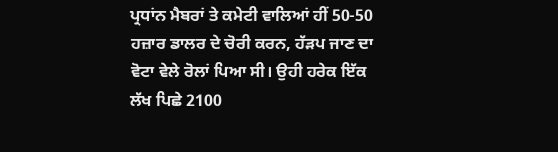ਪ੍ਰਧਾਂਨ ਮੈਬਰਾਂ ਤੇ ਕਮੇਟੀ ਵਾਲਿਆਂ ਹੀਂ 50-50 ਹਜ਼ਾਰ ਡਾਲਰ ਦੇ ਚੋਰੀ ਕਰਨ, ਹੱੜਪ ਜਾਣ ਦਾ ਵੋਟਾ ਵੇਲੇ ਰੋਲਾਂ ਪਿਆ ਸੀ। ਉਹੀ ਹਰੇਕ ਇੱਕ ਲੱਖ ਪਿਛੇ 2100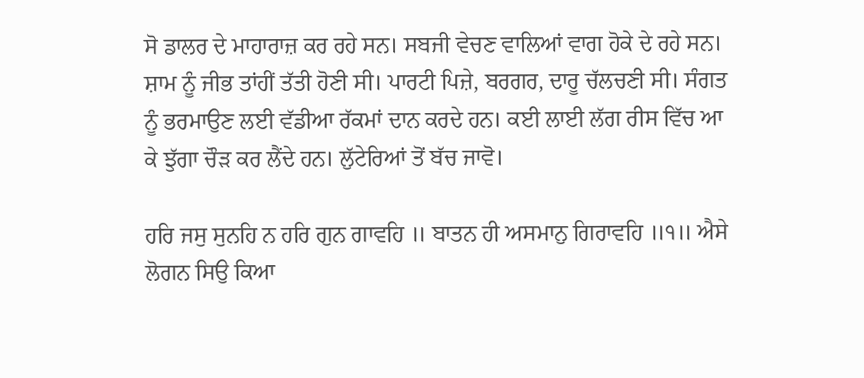ਸੋ ਡਾਲਰ ਦੇ ਮਾਹਾਰਾਜ਼ ਕਰ ਰਹੇ ਸਨ। ਸਬਜੀ ਵੇਚਣ ਵਾਲਿਆਂ ਵਾਗ ਹੋਕੇ ਦੇ ਰਹੇ ਸਨ। ਸ਼ਾਮ ਨੂੰ ਜੀਭ ਤਾਂਹੀਂ ਤੱਤੀ ਹੋਣੀ ਸੀ। ਪਾਰਟੀ ਪਿਜ਼ੇ, ਬਰਗਰ, ਦਾਰੂ ਚੱਲਚਣੀ ਸੀ। ਸੰਗਤ ਨੂੰ ਭਰਮਾਉਣ ਲਈ ਵੱਡੀਆ ਰੱਕਮਾਂ ਦਾਨ ਕਰਦੇ ਹਨ। ਕਈ ਲਾਈ ਲੱਗ ਰੀਸ ਵਿੱਚ ਆ ਕੇ ਝੁੱਗਾ ਚੌੜ ਕਰ ਲੈਂਦੇ ਹਨ। ਲੁੱਟੇਰਿਆਂ ਤੋਂ ਬੱਚ ਜਾਵੋ।

ਹਰਿ ਜਸੁ ਸੁਨਹਿ ਨ ਹਰਿ ਗੁਨ ਗਾਵਹਿ ॥ ਬਾਤਨ ਹੀ ਅਸਮਾਨੁ ਗਿਰਾਵਹਿ ॥੧॥ ਐਸੇ ਲੋਗਨ ਸਿਉ ਕਿਆ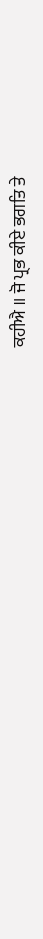ਕਹੀਐ ॥ ਜੋ ਪ੍ਰਭ ਕੀਏ ਭਗਤਿ ਤੇ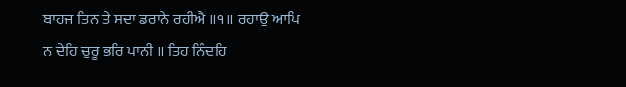ਬਾਹਜ ਤਿਨ ਤੇ ਸਦਾ ਡਰਾਨੇ ਰਹੀਐ ॥੧॥ ਰਹਾਉ ਆਪਿ ਨ ਦੇਹਿ ਚੁਰੂ ਭਰਿ ਪਾਨੀ ॥ ਤਿਹ ਨਿੰਦਹਿ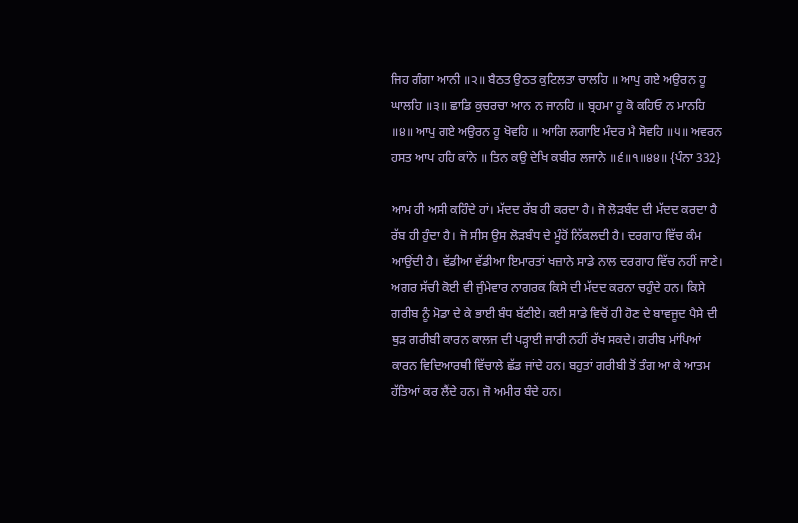ਜਿਹ ਗੰਗਾ ਆਨੀ ॥੨॥ ਬੈਠਤ ਉਠਤ ਕੁਟਿਲਤਾ ਚਾਲਹਿ ॥ ਆਪੁ ਗਏ ਅਉਰਨ ਹੂ ਘਾਲਹਿ ॥੩॥ ਛਾਡਿ ਕੁਚਰਚਾ ਆਨ ਨ ਜਾਨਹਿ ॥ ਬ੍ਰਹਮਾ ਹੂ ਕੋ ਕਹਿਓ ਨ ਮਾਨਹਿ ॥੪॥ ਆਪੁ ਗਏ ਅਉਰਨ ਹੂ ਖੋਵਹਿ ॥ ਆਗਿ ਲਗਾਇ ਮੰਦਰ ਮੈ ਸੋਵਹਿ ॥੫॥ ਅਵਰਨ ਹਸਤ ਆਪ ਹਹਿ ਕਾਂਨੇ ॥ ਤਿਨ ਕਉ ਦੇਖਿ ਕਬੀਰ ਲਜਾਨੇ ॥੬॥੧॥੪੪॥ {ਪੰਨਾ 332}

ਆਮ ਹੀ ਅਸੀ ਕਹਿੰਦੇ ਹਾਂ। ਮੱਦਦ ਰੱਬ ਹੀ ਕਰਦਾ ਹੈ। ਜੋ ਲੋੜਬੰਦ ਦੀ ਮੱਦਦ ਕਰਦਾ ਹੈ ਰੱਬ ਹੀ ਹੁੰਦਾ ਹੈ। ਜੋ ਸੀਸ ਉਸ ਲੋੜਬੰਧ ਦੇ ਮੂੰਹੋਂ ਨਿੱਕਲਦੀ ਹੈ। ਦਰਗਾਹ ਵਿੱਚ ਕੰਮ ਆਉਂਦੀ ਹੈ। ਵੱਡੀਆ ਵੱਡੀਆ ਇਮਾਰਤਾਂ ਖਜ਼ਾਨੇ ਸਾਡੇ ਨਾਲ ਦਰਗਾਹ ਵਿੱਚ ਨਹੀਂ ਜਾਣੇ। ਅਗਰ ਸੱਚੀ ਕੋਈ ਵੀ ਜੁੰਮੇਵਾਰ ਨਾਗਰਕ ਕਿਸੇ ਦੀ ਮੱਦਦ ਕਰਨਾ ਚਹੁੰਦੇ ਹਨ। ਕਿਸੇ ਗਰੀਬ ਨੂੰ ਮੋਡਾ ਦੇ ਕੇ ਭਾਈ ਬੰਧ ਬੱਣੀਏ। ਕਈ ਸਾਡੇ ਵਿਚੋਂ ਹੀ ਹੋਣ ਦੇ ਬਾਵਜੂਦ ਪੈਸੇ ਦੀ ਥੁੜ ਗਰੀਬੀ ਕਾਰਨ ਕਾਲਜ ਦੀ ਪੜ੍ਹਾਈ ਜਾਰੀ ਨਹੀਂ ਰੱਖ ਸਕਦੇ। ਗਰੀਬ ਮਾਂਪਿਆਂ ਕਾਰਨ ਵਿਦਿਆਰਥੀ ਵਿੱਚਾਲੇ ਛੱਡ ਜਾਂਦੇ ਹਨ। ਬਹੁਤਾਂ ਗਰੀਬੀ ਤੋਂ ਤੰਗ ਆ ਕੇ ਆਤਮ ਹੱਤਿਆਂ ਕਰ ਲੈਂਦੇ ਹਨ। ਜੋ ਅਮੀਰ ਬੰਦੇ ਹਨ।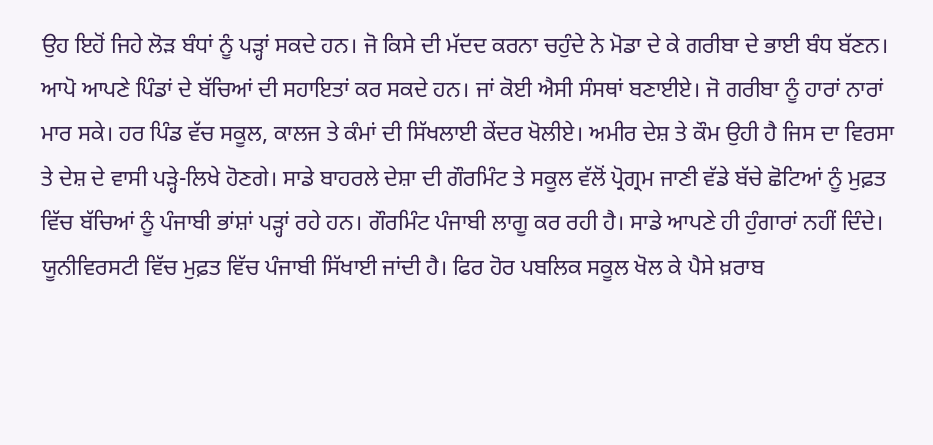ਉਹ ਇਹੋਂ ਜਿਹੇ ਲੋੜ ਬੰਧਾਂ ਨੂੰ ਪੜ੍ਹਾਂ ਸਕਦੇ ਹਨ। ਜੋ ਕਿਸੇ ਦੀ ਮੱਦਦ ਕਰਨਾ ਚਹੁੰਦੇ ਨੇ ਮੋਡਾ ਦੇ ਕੇ ਗਰੀਬਾ ਦੇ ਭਾਈ ਬੰਧ ਬੱਣਨ। ਆਪੋ ਆਪਣੇ ਪਿੰਡਾਂ ਦੇ ਬੱਚਿਆਂ ਦੀ ਸਹਾਇਤਾਂ ਕਰ ਸਕਦੇ ਹਨ। ਜਾਂ ਕੋਈ ਐਸੀ ਸੰਸਥਾਂ ਬਣਾਈਏ। ਜੋ ਗਰੀਬਾ ਨੂੰ ਹਾਰਾਂ ਨਾਰਾਂ ਮਾਰ ਸਕੇ। ਹਰ ਪਿੰਡ ਵੱਚ ਸਕੂਲ, ਕਾਲਜ ਤੇ ਕੰਮਾਂ ਦੀ ਸਿੱਖਲਾਈ ਕੇਂਦਰ ਖੋਲੀਏ। ਅਮੀਰ ਦੇਸ਼ ਤੇ ਕੌਮ ਉਹੀ ਹੈ ਜਿਸ ਦਾ ਵਿਰਸਾ ਤੇ ਦੇਸ਼ ਦੇ ਵਾਸੀ ਪੜ੍ਹੇ-ਲਿਖੇ ਹੋਣਗੇ। ਸਾਡੇ ਬਾਹਰਲੇ ਦੇਸ਼ਾ ਦੀ ਗੌਰਮਿੰਟ ਤੇ ਸਕੂਲ ਵੱਲੋਂ ਪ੍ਰੋਗ੍ਰਮ ਜਾਣੀ ਵੱਡੇ ਬੱਚੇ ਛੋਟਿਆਂ ਨੂੰ ਮੁਫ਼ਤ ਵਿੱਚ ਬੱਚਿਆਂ ਨੂੰ ਪੰਜਾਬੀ ਭਾਂਸ਼ਾਂ ਪੜ੍ਹਾਂ ਰਹੇ ਹਨ। ਗੌਰਮਿੰਟ ਪੰਜਾਬੀ ਲਾਗੂ ਕਰ ਰਹੀ ਹੈ। ਸਾਡੇ ਆਪਣੇ ਹੀ ਹੁੰਗਾਰਾਂ ਨਹੀਂ ਦਿੰਦੇ। ਯੂਨੀਵਿਰਸਟੀ ਵਿੱਚ ਮੁਫ਼ਤ ਵਿੱਚ ਪੰਜਾਬੀ ਸਿੱਖਾਈ ਜਾਂਦੀ ਹੈ। ਫਿਰ ਹੋਰ ਪਬਲਿਕ ਸਕੂਲ ਖੋਲ ਕੇ ਪੈਸੇ ਖ਼ਰਾਬ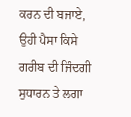ਕਰਨ ਦੀ ਬਜਾਏ, ਉਹੀ ਪੈਸਾ ਕਿਸੇ ਗਰੀਬ ਦੀ ਜਿੰਦਗੀ ਸੁਧਾਰਨ ਤੇ ਲਗਾ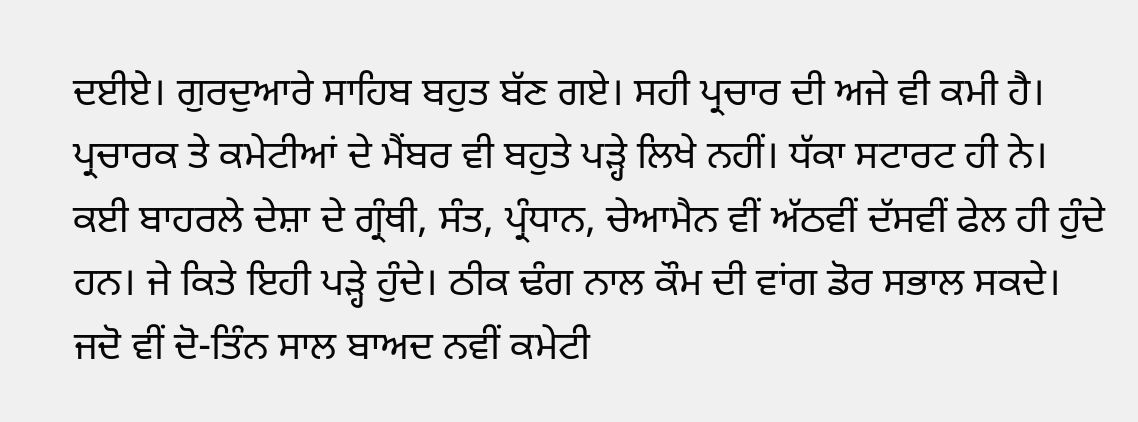ਦਈਏ। ਗੁਰਦੁਆਰੇ ਸਾਹਿਬ ਬਹੁਤ ਬੱਣ ਗਏ। ਸਹੀ ਪ੍ਰਚਾਰ ਦੀ ਅਜੇ ਵੀ ਕਮੀ ਹੈ। ਪ੍ਰਚਾਰਕ ਤੇ ਕਮੇਟੀਆਂ ਦੇ ਮੈਂਬਰ ਵੀ ਬਹੁਤੇ ਪੜ੍ਹੇ ਲਿਖੇ ਨਹੀਂ। ਧੱਕਾ ਸਟਾਰਟ ਹੀ ਨੇ। ਕਈ ਬਾਹਰਲੇ ਦੇਸ਼ਾ ਦੇ ਗ੍ਰੰਥੀ, ਸੰਤ, ਪ੍ਰੰਧਾਨ, ਚੇਆਮੈਨ ਵੀਂ ਅੱਠਵੀਂ ਦੱਸਵੀਂ ਫੇਲ ਹੀ ਹੁੰਦੇ ਹਨ। ਜੇ ਕਿਤੇ ਇਹੀ ਪੜ੍ਹੇ ਹੁੰਦੇ। ਠੀਕ ਢੰਗ ਨਾਲ ਕੌਮ ਦੀ ਵਾਂਗ ਡੋਰ ਸਭਾਲ ਸਕਦੇ। ਜਦੋ ਵੀਂ ਦੋ-ਤਿੰਨ ਸਾਲ ਬਾਅਦ ਨਵੀਂ ਕਮੇਟੀ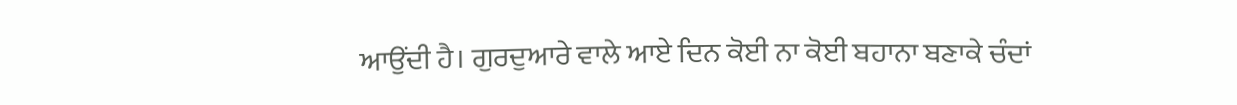ਆਉਂਦੀ ਹੈ। ਗੁਰਦੁਆਰੇ ਵਾਲੇ ਆਏ ਦਿਨ ਕੋਈ ਨਾ ਕੋਈ ਬਹਾਨਾ ਬਣਾਕੇ ਚੰਦਾਂ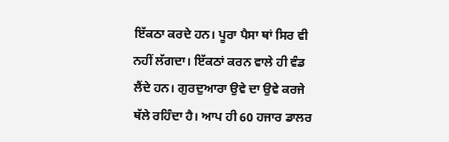ਇੱਕਠਾ ਕਰਦੇ ਹਨ। ਪੂਰਾ ਪੈਸਾ ਥਾਂ ਸਿਰ ਵੀ ਨਹੀਂ ਲੱਗਦਾ। ਇੱਕਠਾਂ ਕਰਨ ਵਾਲੇ ਹੀ ਵੰਡ ਲੈਂਦੇ ਹਨ। ਗੁਰਦੁਆਰਾ ਉਵੇ ਦਾ ਉਵੇ ਕਰਜੇ ਥੱਲੇ ਰਹਿੰਦਾ ਹੈ। ਆਪ ਹੀ 60 ਹਜਾਰ ਡਾਲਰ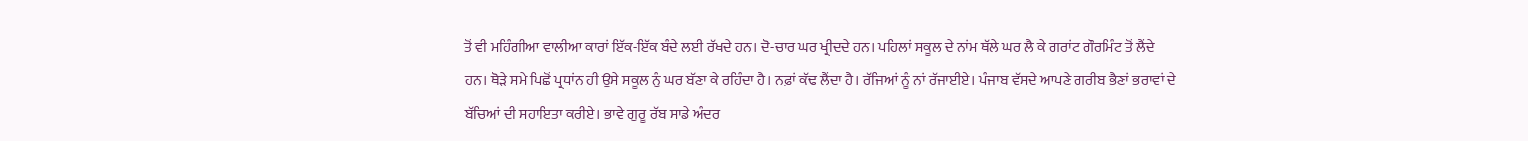ਤੋਂ ਵੀ ਮਹਿੰਗੀਆ ਵਾਲੀਆ ਕਾਰਾਂ ਇੱਕ-ਇੱਕ ਬੰਦੇ ਲਈ ਰੱਖਦੇ ਹਨ। ਦੋ-ਚਾਰ ਘਰ ਖ੍ਰੀਦਦੇ ਹਨ। ਪਹਿਲਾਂ ਸਕੂਲ ਦੇ ਨਾਂਮ ਥੱਲੇ ਘਰ ਲੈ ਕੇ ਗਰਾਂਟ ਗੌਰਮਿੰਟ ਤੋਂ ਲੈਂਦੇ ਹਨ। ਥੋੜੇ ਸਮੇ ਪਿਛੋਂ ਪ੍ਰਧਾਂਨ ਹੀ ਉਸੇ ਸਕੂਲ ਨੁੰ ਘਰ ਬੱਣਾ ਕੇ ਰਹਿੰਦਾ ਹੈ। ਨਫ਼ਾਂ ਕੱਢ ਲੈਂਦਾ ਹੈ। ਰੱਜਿਆਂ ਨੂੰ ਨਾਂ ਰੱਜਾਈਏ। ਪੰਜਾਬ ਵੱਸਦੇ ਆਪਣੇ ਗਰੀਬ ਭੈਣਾਂ ਭਰਾਵਾਂ ਦੇ ਬੱਚਿਆਂ ਦੀ ਸਹਾਇਤਾ ਕਰੀਏ। ਭਾਵੇ ਗੁਰੂ ਰੱਬ ਸਾਡੇ ਅੰਦਰ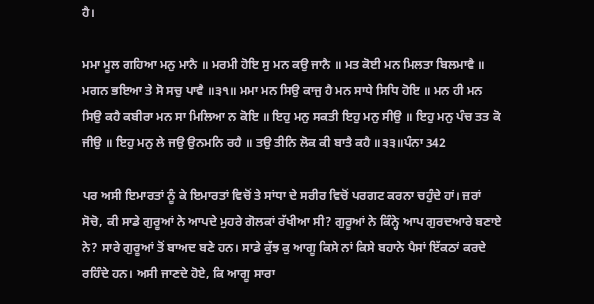ਹੈ।

ਮਮਾ ਮੂਲ ਗਹਿਆ ਮਨੁ ਮਾਨੈ ॥ ਮਰਮੀ ਹੋਇ ਸੁ ਮਨ ਕਉ ਜਾਨੈ ॥ ਮਤ ਕੋਈ ਮਨ ਮਿਲਤਾ ਬਿਲਮਾਵੈ ॥ ਮਗਨ ਭਇਆ ਤੇ ਸੋ ਸਚੁ ਪਾਵੈ ॥੩੧॥ ਮਮਾ ਮਨ ਸਿਉ ਕਾਜੁ ਹੈ ਮਨ ਸਾਧੇ ਸਿਧਿ ਹੋਇ ॥ ਮਨ ਹੀ ਮਨ ਸਿਉ ਕਹੈ ਕਬੀਰਾ ਮਨ ਸਾ ਮਿਲਿਆ ਨ ਕੋਇ ॥ ਇਹੁ ਮਨੁ ਸਕਤੀ ਇਹੁ ਮਨੁ ਸੀਉ ॥ ਇਹੁ ਮਨੁ ਪੰਚ ਤਤ ਕੋ ਜੀਉ ॥ ਇਹੁ ਮਨੁ ਲੇ ਜਉ ਉਨਮਨਿ ਰਹੈ ॥ ਤਉ ਤੀਨਿ ਲੋਕ ਕੀ ਬਾਤੈ ਕਹੈ ॥੩੩॥ਪੰਨਾ 342

ਪਰ ਅਸੀ ਇਮਾਰਤਾਂ ਨੂੰ ਕੇ ਇਮਾਰਤਾਂ ਵਿਚੋਂ ਤੇ ਸਾਂਧਾ ਦੇ ਸਰੀਰ ਵਿਚੋਂ ਪਰਗਟ ਕਰਨਾ ਚਹੁੰਦੇ ਹਾਂ। ਜ਼ਰਾਂ ਸੋਚੋ, ਕੀ ਸਾਡੇ ਗੁਰੂਆਂ ਨੇ ਆਪਦੇ ਮੁਹਰੇ ਗੋਲਕਾਂ ਰੱਖੀਆ ਸੀ? ਗੁਰੂਆਂ ਨੇ ਕਿੰਨ੍ਹੇ ਆਪ ਗੁਰਦਆਰੇ ਬਣਾਏ ਨੇ? ਸਾਰੇ ਗੁਰੂਆਂ ਤੋਂ ਬਾਅਦ ਬਣੇ ਹਨ। ਸਾਡੇ ਕੁੱਝ ਕੁ ਆਗੂ ਕਿਸੇ ਨਾਂ ਕਿਸੇ ਬਹਾਨੇ ਪੈਸਾਂ ਇੱਕਠਾਂ ਕਰਦੇ ਰਹਿੰਦੇ ਹਨ। ਅਸੀ ਜਾਣਦੇ ਹੋਏ, ਕਿ ਆਗੂ ਸਾਰਾ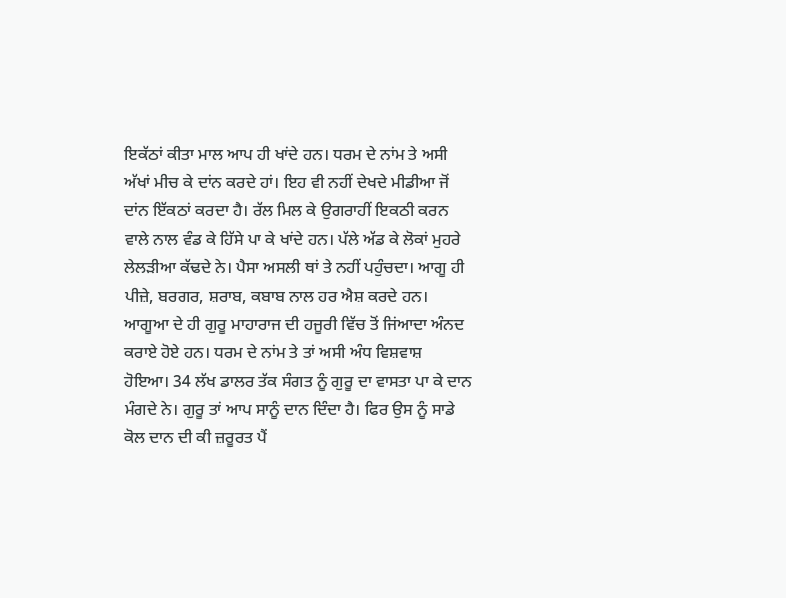ਇਕੱਠਾਂ ਕੀਤਾ ਮਾਲ ਆਪ ਹੀ ਖਾਂਦੇ ਹਨ। ਧਰਮ ਦੇ ਨਾਂਮ ਤੇ ਅਸੀ ਅੱਖਾਂ ਮੀਚ ਕੇ ਦਾਂਨ ਕਰਦੇ ਹਾਂ। ਇਹ ਵੀ ਨਹੀਂ ਦੇਖਦੇ ਮੀਡੀਆ ਜੋਂ ਦਾਂਨ ਇੱਕਠਾਂ ਕਰਦਾ ਹੈ। ਰੱਲ ਮਿਲ ਕੇ ਉਗਰਾਹੀਂ ਇਕਠੀ ਕਰਨ ਵਾਲੇ ਨਾਲ ਵੰਡ ਕੇ ਹਿੱਸੇ ਪਾ ਕੇ ਖਾਂਦੇ ਹਨ। ਪੱਲੇ ਅੱਡ ਕੇ ਲੋਕਾਂ ਮੁਹਰੇ ਲੇਲੜੀਆ ਕੱਢਦੇ ਨੇ। ਪੈਸਾ ਅਸਲੀ ਥਾਂ ਤੇ ਨਹੀਂ ਪਹੁੰਚਦਾ। ਆਗੂ ਹੀ ਪੀਜ਼ੇ, ਬਰਗਰ, ਸ਼ਰਾਬ, ਕਬਾਬ ਨਾਲ ਹਰ ਐਸ਼ ਕਰਦੇ ਹਨ। ਆਗੂਆ ਦੇ ਹੀ ਗੁਰੂ ਮਾਹਾਰਾਜ ਦੀ ਹਜੂਰੀ ਵਿੱਚ ਤੋਂ ਜਿਂਆਦਾ ਅੰਨਦ ਕਰਾਏ ਹੋਏ ਹਨ। ਧਰਮ ਦੇ ਨਾਂਮ ਤੇ ਤਾਂ ਅਸੀ ਅੰਧ ਵਿਸ਼ਵਾਸ਼ ਹੋਇਆ। 34 ਲੱਖ ਡਾਲਰ ਤੱਕ ਸੰਗਤ ਨੂੰ ਗੁਰੂ ਦਾ ਵਾਸਤਾ ਪਾ ਕੇ ਦਾਨ ਮੰਗਦੇ ਨੇ। ਗੁਰੂ ਤਾਂ ਆਪ ਸਾਨੂੰ ਦਾਨ ਦਿੰਦਾ ਹੈ। ਫਿਰ ਉਸ ਨੂੰ ਸਾਡੇ ਕੋਲ ਦਾਨ ਦੀ ਕੀ ਜ਼ਰੂਰਤ ਪੈਂ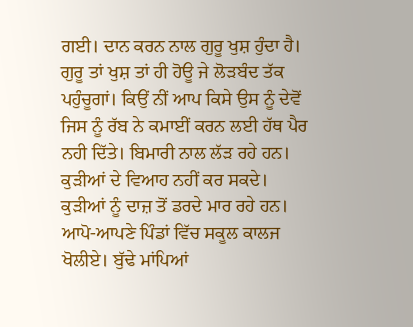ਗਈ। ਦਾਨ ਕਰਨ ਨਾਲ ਗੁਰੂ ਖੁਸ਼ ਹੁੰਦਾ ਹੈ। ਗੁਰੂ ਤਾਂ ਖੁਸ਼ ਤਾਂ ਹੀ ਹੋਊ ਜੇ ਲੋੜਬੰਦ ਤੱਕ ਪਹੁੰਚੂਗਾਂ। ਕਿਉਂ ਨੀਂ ਆਪ ਕਿਸੇ ਉਸ ਨੂੰ ਦੇਵੋਂ ਜਿਸ ਨੂੰ ਰੱਬ ਨੇ ਕਮਾਈਂ ਕਰਨ ਲਈ ਹੱਥ ਪੈਰ ਨਹੀ ਦਿੱਤੇ। ਬਿਮਾਰੀ ਨਾਲ ਲੱੜ ਰਹੇ ਹਨ। ਕੁੜੀਆਂ ਦੇ ਵਿਆਹ ਨਹੀਂ ਕਰ ਸਕਦੇ। ਕੁੜੀਆਂ ਨੂੰ ਦਾਜ਼ ਤੋਂ ਡਰਦੇ ਮਾਰ ਰਹੇ ਹਨ। ਆਪੋ-ਆਪਣੇ ਪਿੰਡਾਂ ਵਿੱਚ ਸਕੂਲ ਕਾਲਜ ਖੋਲੀਏ। ਬੁੱਢੇ ਮਾਂਪਿਆਂ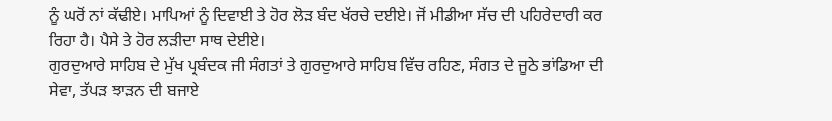ਨੂੰ ਘਰੋਂ ਨਾਂ ਕੱਢੀਏ। ਮਾਪਿਆਂ ਨੂੰ ਦਿਵਾਈ ਤੇ ਹੋਰ ਲੋੜ ਬੰਦ ਖੱਰਚੇ ਦਈਏ। ਜੋਂ ਮੀਡੀਆ ਸੱਚ ਦੀ ਪਹਿਰੇਦਾਰੀ ਕਰ ਰਿਹਾ ਹੈ। ਪੈਸੇ ਤੇ ਹੋਰ ਲੜੀਦਾ ਸਾਥ ਦੇਈਏ।
ਗੁਰਦੁਆਰੇ ਸਾਹਿਬ ਦੇ ਮੁੱਖ ਪ੍ਰਬੰਦਕ ਜੀ ਸੰਗਤਾਂ ਤੇ ਗੁਰਦੁਆਰੇ ਸਾਹਿਬ ਵਿੱਚ ਰਹਿਣ, ਸੰਗਤ ਦੇ ਜੂਠੇ ਭਾਂਡਿਆ ਦੀ ਸੇਵਾ, ਤੱਪੜ ਝਾੜਨ ਦੀ ਬਜਾਏ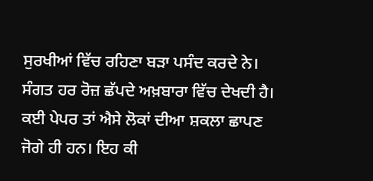ਸੁਰਖੀਆਂ ਵਿੱਚ ਰਹਿਣਾ ਬੜਾ ਪਸੰਦ ਕਰਦੇ ਨੇ। ਸੰਗਤ ਹਰ ਰੋਜ਼ ਛੱਪਦੇ ਅਖ਼ਬਾਰਾ ਵਿੱਚ ਦੇਖਦੀ ਹੈ। ਕਈ ਪੇਪਰ ਤਾਂ ਐਸੇ ਲੋਕਾਂ ਦੀਆ ਸ਼ਕਲਾ ਛਾਪਣ ਜੋਗੇ ਹੀ ਹਨ। ਇਹ ਕੀ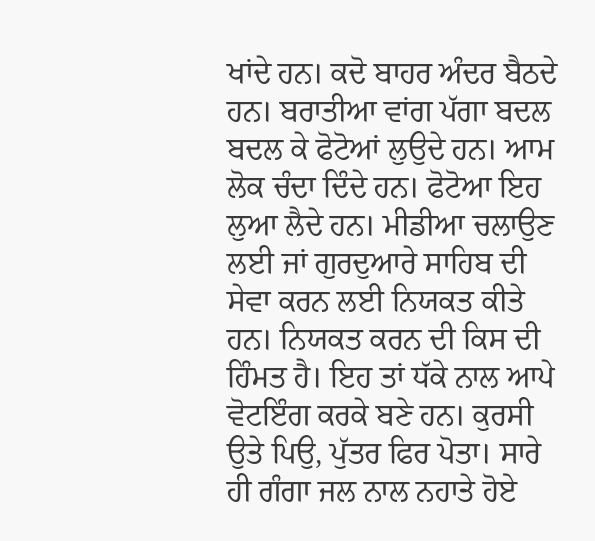ਖਾਂਦੇ ਹਨ। ਕਦੋ ਬਾਹਰ ਅੰਦਰ ਬੈਠਦੇ ਹਨ। ਬਰਾਤੀਆ ਵਾਂਗ ਪੱਗਾ ਬਦਲ ਬਦਲ ਕੇ ਫੋਟੋਆਂ ਲੁਉਦੇ ਹਨ। ਆਮ ਲੋਕ ਚੰਦਾ ਦਿੰਦੇ ਹਨ। ਫੋਟੋਆ ਇਹ ਲੁਆ ਲੈਦੇ ਹਨ। ਮੀਡੀਆ ਚਲਾਉਣ ਲਈ ਜਾਂ ਗੁਰਦੁਆਰੇ ਸਾਹਿਬ ਦੀ ਸੇਵਾ ਕਰਨ ਲਈ ਨਿਯਕਤ ਕੀਤੇ ਹਨ। ਨਿਯਕਤ ਕਰਨ ਦੀ ਕਿਸ ਦੀ ਹਿੰਮਤ ਹੈ। ਇਹ ਤਾਂ ਧੱਕੇ ਨਾਲ ਆਪੇ ਵੋਟਇੰਗ ਕਰਕੇ ਬਣੇ ਹਨ। ਕੁਰਸੀ ਉਤੇ ਪਿਉ, ਪੁੱਤਰ ਫਿਰ ਪੋਤਾ। ਸਾਰੇ ਹੀ ਗੰਗਾ ਜਲ ਨਾਲ ਨਹਾਤੇ ਹੋਏ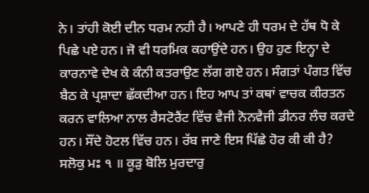ਨੇ। ਤਾਂਹੀ ਕੋਈ ਦੀਨ ਧਰਮ ਨਹੀ ਹੈ। ਆਪਣੇ ਹੀ ਧਰਮ ਦੇ ਹੱਥ ਧੋ ਕੇ ਪਿਛੇ ਪਏ ਹਨ। ਜੋ ਵੀ ਧਰਮਿਕ ਕਹਾਉਂਦੇ ਹਨ। ਉਹ ਹੁਣ ਇਨ੍ਹਾ ਦੇ ਕਾਰਨਾਵੇ ਦੇਖ ਕੇ ਕੰਨੀ ਕਤਰਾਉਣ ਲੱਗ ਗਏ ਹਨ। ਸੰਗਤਾਂ ਪੰਗਤ ਵਿੱਚ ਬੈਠ ਕੇ ਪ੍ਰਸ਼ਾਦਾ ਛੱਕਦੀਆ ਹਨ। ਇਹ ਆਪ ਤਾਂ ਕਥਾਂ ਵਾਚਕ ਕੀਰਤਨ ਕਰਨ ਵਾਲਿਆ ਨਾਲ ਰੈਸਟੋਰੈਂਟ ਵਿੱਚ ਵੈਜੀ ਨੋਨਵੈਜੀ ਡੀਨਰ ਲੰਚ ਕਰਦੇ ਹਨ। ਸੌਂਦੇ ਹੋਟਲ ਵਿੱਚ ਹਨ। ਰੱਬ ਜਾਣੇ ਇਸ ਪਿੱਛੇ ਹੋਰ ਕੀ ਕੀ ਹੈ?
ਸਲੋਕੁ ਮਃ ੧ ॥ ਕੂੜੁ ਬੋਲਿ ਮੁਰਦਾਰੁ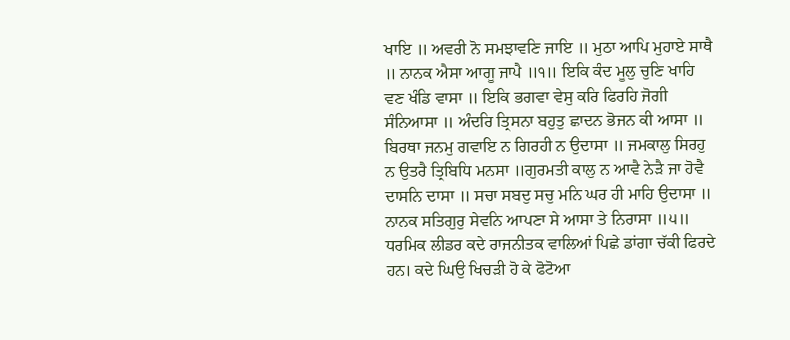ਖਾਇ ॥ ਅਵਰੀ ਨੋ ਸਮਝਾਵਣਿ ਜਾਇ ॥ ਮੁਠਾ ਆਪਿ ਮੁਹਾਏ ਸਾਥੈ ॥ ਨਾਨਕ ਐਸਾ ਆਗੂ ਜਾਪੈ ॥੧॥ ਇਕਿ ਕੰਦ ਮੂਲੁ ਚੁਣਿ ਖਾਹਿ ਵਣ ਖੰਡਿ ਵਾਸਾ ॥ ਇਕਿ ਭਗਵਾ ਵੇਸੁ ਕਰਿ ਫਿਰਹਿ ਜੋਗੀ ਸੰਨਿਆਸਾ ॥ ਅੰਦਰਿ ਤ੍ਰਿਸਨਾ ਬਹੁਤੁ ਛਾਦਨ ਭੋਜਨ ਕੀ ਆਸਾ ॥ ਬਿਰਥਾ ਜਨਮੁ ਗਵਾਇ ਨ ਗਿਰਹੀ ਨ ਉਦਾਸਾ ॥ ਜਮਕਾਲੁ ਸਿਰਹੁ ਨ ਉਤਰੈ ਤ੍ਰਿਬਿਧਿ ਮਨਸਾ ॥ਗੁਰਮਤੀ ਕਾਲੁ ਨ ਆਵੈ ਨੇੜੈ ਜਾ ਹੋਵੈ ਦਾਸਨਿ ਦਾਸਾ ॥ ਸਚਾ ਸਬਦੁ ਸਚੁ ਮਨਿ ਘਰ ਹੀ ਮਾਹਿ ਉਦਾਸਾ ॥ ਨਾਨਕ ਸਤਿਗੁਰੁ ਸੇਵਨਿ ਆਪਣਾ ਸੇ ਆਸਾ ਤੇ ਨਿਰਾਸਾ ॥੫॥
ਧਰਮਿਕ ਲੀਡਰ ਕਦੇ ਰਾਜਨੀਤਕ ਵਾਲਿਆਂ ਪਿਛੇ ਡਾਂਗਾ ਚੱਕੀ ਫਿਰਦੇ ਹਨ। ਕਦੇ ਘਿਉ ਖਿਚੜੀ ਹੋ ਕੇ ਫੋਟੋਆ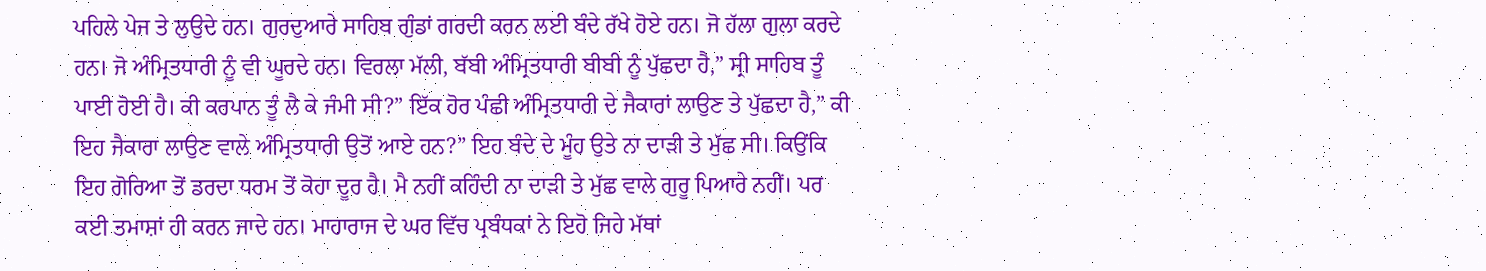ਪਹਿਲੇ ਪੇਜ ਤੇ ਲੁਉਦੇ ਹਨ। ਗੁਰਦੁਆਰੇ ਸਾਹਿਬ ਗੁੰਡਾਂ ਗਰਦੀ ਕਰਨ ਲਈ ਬੰਦੇ ਰੱਖੇ ਹੋਏ ਹਨ। ਜੋ ਹੱਲਾ ਗੁਲਾ ਕਰਦੇ ਹਨ। ਜੋ ਅੰਮ੍ਰਿਤਧਾਰੀ ਨੂੰ ਵੀ ਘੂਰਦੇ ਹਨ। ਵਿਰਲਾ ਮੱਲੀ, ਬੱਬੀ ਅੰਮ੍ਰਿਤਧਾਰੀ ਬੀਬੀ ਨੂੰ ਪੁੱਛਦਾ ਹੈ,” ਸ੍ਰੀ ਸਾਹਿਬ ਤੂੰ ਪਾਈ ਹੋਈ ਹੈ। ਕੀ ਕਰਪਾਨ ਤੂੰ ਲੈ ਕੇ ਜੰਮੀ ਸੀ?” ਇੱਕ ਹੋਰ ਪੰਛੀ ਅੰਮ੍ਰਿਤਧਾਰੀ ਦੇ ਜੈਕਾਰਾਂ ਲਾਉਣ ਤੇ ਪੁੱਛਦਾ ਹੈ,” ਕੀ ਇਹ ਜੈਕਾਰਾ ਲਾਉਣ ਵਾਲੇ ਅੰਮ੍ਰਿਤਧਾਰੀ ਉਤੋਂ ਆਏ ਹਨ?” ਇਹ ਬੰਦੇ ਦੇ ਮੂੰਹ ਉਤੇ ਨਾ ਦਾੜੀ ਤੇ ਮੁੱਛ ਸੀ। ਕਿਉਂਕਿ ਇਹ ਗੋਰਿਆ ਤੋਂ ਡਰਦਾ ਧਰਮ ਤੋਂ ਕੋਹਾ ਦੂਰ ਹੈ। ਮੈ ਨਹੀਂ ਕਹਿੰਦੀ ਨਾ ਦਾੜੀ ਤੇ ਮੁੱਛ ਵਾਲੇ ਗੁਰੂ ਪਿਆਰੇ ਨਹੀਂ। ਪਰ ਕਈ ਤਮਾਸ਼ਾਂ ਹੀ ਕਰਨ ਜਾਦੇ ਹਨ। ਮਾਹਾਰਾਜ ਦੇ ਘਰ ਵਿੱਚ ਪ੍ਰਬੰਧਕਾਂ ਨੇ ਇਹੋ ਜਿਹੇ ਮੱਥਾਂ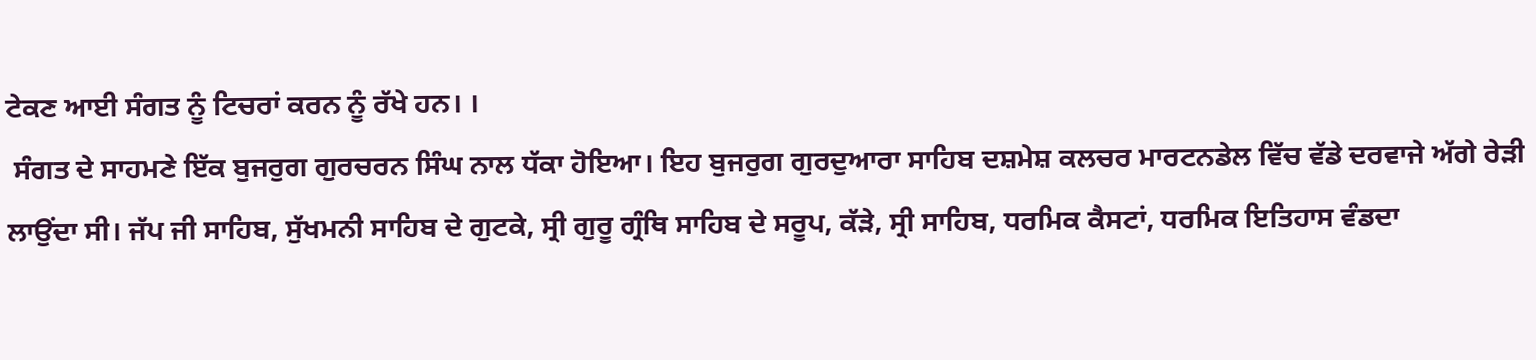ਟੇਕਣ ਆਈ ਸੰਗਤ ਨੂੰ ਟਿਚਰਾਂ ਕਰਨ ਨੂੰ ਰੱਖੇ ਹਨ। ।
 ਸੰਗਤ ਦੇ ਸਾਹਮਣੇ ਇੱਕ ਬੁਜਰੁਗ ਗੁਰਚਰਨ ਸਿੰਘ ਨਾਲ ਧੱਕਾ ਹੋਇਆ। ਇਹ ਬੁਜਰੁਗ ਗੁਰਦੁਆਰਾ ਸਾਹਿਬ ਦਸ਼ਮੇਸ਼ ਕਲਚਰ ਮਾਰਟਨਡੇਲ ਵਿੱਚ ਵੱਡੇ ਦਰਵਾਜੇ ਅੱਗੇ ਰੇੜੀ ਲਾਉਂਦਾ ਸੀ। ਜੱਪ ਜੀ ਸਾਹਿਬ, ਸੁੱਖਮਨੀ ਸਾਹਿਬ ਦੇ ਗੁਟਕੇ, ਸ੍ਰੀ ਗੁਰੂ ਗ੍ਰੰਥਿ ਸਾਹਿਬ ਦੇ ਸਰੂਪ, ਕੱੜੇ, ਸ੍ਰੀ ਸਾਹਿਬ, ਧਰਮਿਕ ਕੈਸਟਾਂ, ਧਰਮਿਕ ਇਤਿਹਾਸ ਵੰਡਦਾ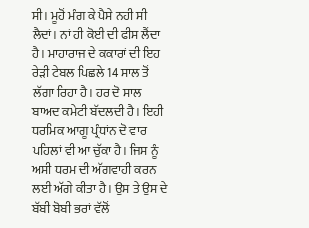ਸੀ। ਮੂਹੋਂ ਮੰਗ ਕੇ ਪੈਸੇ ਨਹੀ ਸੀ ਲੈਦਾਂ। ਨਾਂ ਹੀ ਕੋਈ ਦੀ ਫੀਸ ਲੈਂਦਾ ਹੈ। ਮਾਹਾਰਾਜ ਦੇ ਕਕਾਰਾਂ ਦੀ ਇਹ ਰੇੜੀ ਟੇਬਲ ਪਿਛਲੇ 14 ਸਾਲ ਤੋਂ ਲੱਗਾ ਰਿਹਾ ਹੈ। ਹਰ ਦੋ ਸਾਲ ਬਾਅਦ ਕਮੇਟੀ ਬੱਦਲਦੀ ਹੈ। ਇਹੀ ਧਰਮਿਕ ਆਗੂ ਪ੍ਰੰਧਾਂਨ ਦੋ ਵਾਰ ਪਹਿਲਾਂ ਵੀ ਆ ਚੁੱਕਾ ਹੈ। ਜਿਸ ਨੂੰ ਅਸੀ ਧਰਮ ਦੀ ਅੱਗਵਾਹੀ ਕਰਨ ਲਈ ਅੱਗੇ ਕੀਤਾ ਹੈ। ਉਸ ਤੇ ਉਸ ਦੇ ਬੱਬੀ ਬੋਬੀ ਭਰਾਂ ਵੱਲੋਂ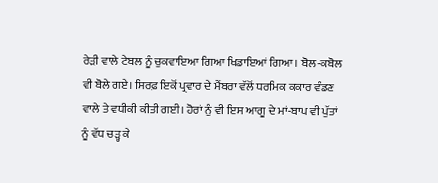ਰੇੜੀ ਵਾਲੇ ਟੇਬਲ ਨੂੰ ਚੁਕਵਾਇਆ ਗਿਆ ਖਿਡਾਇਆਂ ਗਿਆ। ਬੋਲ-ਕਬੋਲ ਵੀ ਬੋਲੇ ਗਏ। ਸਿਰਫ਼ ਇਕੋਂ ਪ੍ਰਵਾਰ ਦੇ ਮੈਂਬਰਾ ਵੱਲੋਂ ਧਰਮਿਕ ਕਕਾਰ ਵੰਡਣ ਵਾਲੇ ਤੇ ਵਧੀਕੀ ਕੀਤੀ ਗਈ। ਹੋਰਾਂ ਨੁੰ ਵੀ ਇਸ ਆਗੂ ਦੇ ਮਾਂ-ਬਾਪ ਵੀ ਪੁੱਤਾਂ ਨੂੰ ਵੱਧ ਚੜ੍ਹ ਕੇ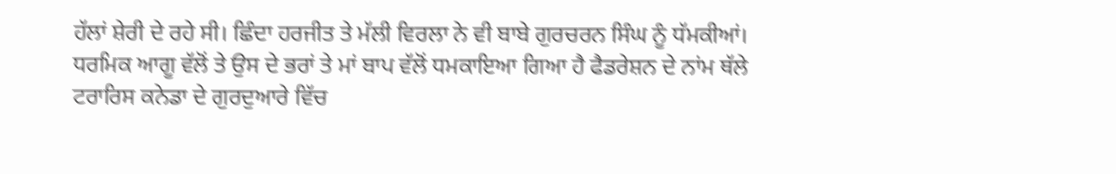ਹੱਲਾਂ ਸ਼ੇਰੀ ਦੇ ਰਹੇ ਸੀ। ਛਿੰਦਾ ਹਰਜੀਤ ਤੇ ਮੱਲੀ ਵਿਰਲਾ ਨੇ ਵੀ ਬਾਬੇ ਗੁਰਚਰਨ ਸਿੰਘ ਨੂੰ ਧੱਮਕੀਆਂ। ਧਰਮਿਕ ਆਗੂ ਵੱਲੋਂ ਤੇ ਉਸ ਦੇ ਭਰਾਂ ਤੇ ਮਾਂ ਬਾਪ ਵੱਲੋਂ ਧਮਕਾਇਆ ਗਿਆ ਹੈ ਫੈਡਰੇਸ਼ਨ ਦੇ ਨਾਂਮ ਥੱਲੇ ਟਰਾਰਿਸ ਕਨੇਡਾ ਦੇ ਗੁਰਦੁਆਰੇ ਵਿੱਚ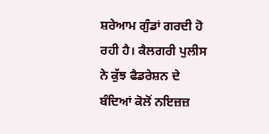ਸ਼ਰੇਆਮ ਗੁੰਡਾਂ ਗਰਦੀ ਹੋ ਰਹੀ ਹੈ। ਕੈਲਗਰੀ ਪੁਲੀਸ ਨੇ ਕੁੱਝ ਫੈਡਰੇਸ਼ਨ ਦੇ ਬੰਦਿਆਂ ਕੋਲੋਂ ਨਇਜ਼ਜ਼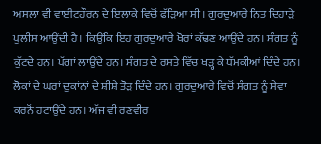ਅਸਲਾ ਵੀ ਵਾਈਟਹੌਰਨ ਦੇ ਇਲਾਕੇ ਵਿਚੋਂ ਫੱੜਿਆ ਸੀ। ਗੁਰਦੁਆਰੇ ਨਿਤ ਦਿਹਾੜੇ ਪੁਲੀਸ ਆਉਂਦੀ ਹੈ। ਕਿਉਂਕਿ ਇਹ ਗੁਰਦੁਆਰੇ ਖੋਰਾਂ ਕੱਢਣ ਆਉਂਦੇ ਹਨ। ਸੰਗਤ ਨੂੰ ਕੁੱਟਦੇ ਹਨ। ਪੱਗਾਂ ਲਾਉਂਦੇ ਹਨ। ਸੰਗਤ ਦੇ ਰਸਤੇ ਵਿੱਚ ਖੜ੍ਹ ਕੇ ਧੱਮਕੀਆਂ ਦਿੰਦੇ ਹਨ। ਲੋਕਾਂ ਦੇ ਘਰਾਂ ਦੁਕਾਂਨਾਂ ਦੇ ਸ਼ੀਸ਼ੇ ਤੋੜ ਦਿੰਦੇ ਹਨ। ਗੁਰਦੁਆਰੇ ਵਿਚੋਂ ਸੰਗਤ ਨੂੰ ਸੇਵਾ ਕਰਨੋਂ ਹਟਾਉਂਦੇ ਹਨ। ਅੱਜ ਵੀ ਰਣਵੀਰ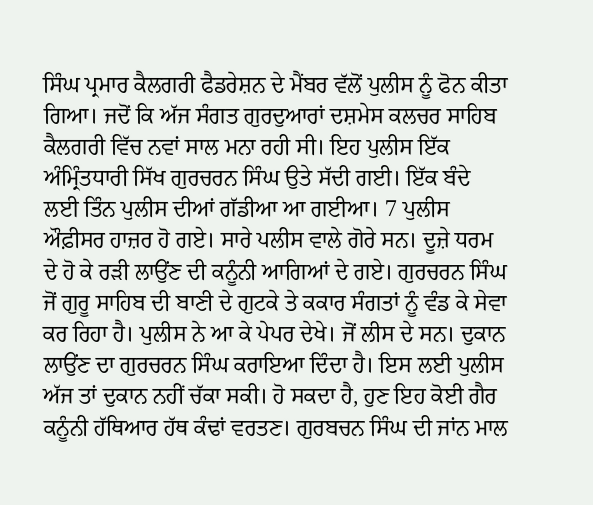ਸਿੰਘ ਪ੍ਰਮਾਰ ਕੈਲਗਰੀ ਫੈਡਰੇਸ਼ਨ ਦੇ ਮੈਂਬਰ ਵੱਲੋਂ ਪੁਲੀਸ ਨੂੰ ਫੋਨ ਕੀਤਾ ਗਿਆ। ਜਦੋਂ ਕਿ ਅੱਜ ਸੰਗਤ ਗੁਰਦੁਆਰਾਂ ਦਸ਼ਮੇਸ ਕਲਚਰ ਸਾਹਿਬ ਕੈਲਗਰੀ ਵਿੱਚ ਨਵਾਂ ਸਾਲ ਮਨਾ ਰਹੀ ਸੀ। ਇਹ ਪੁਲੀਸ ਇੱਕ ਅੰਮ੍ਰਿੰਤਧਾਰੀ ਸਿੱਖ ਗੁਰਚਰਨ ਸਿੰਘ ਉਤੇ ਸੱਦੀ ਗਈ। ਇੱਕ ਬੰਦੇ ਲਈ ਤਿੰਨ ਪੁਲੀਸ ਦੀਆਂ ਗੱਡੀਆ ਆ ਗਈਆ। 7 ਪੁਲੀਸ ਔਫ਼ੀਸਰ ਹਾਜ਼ਰ ਹੋ ਗਏ। ਸਾਰੇ ਪਲੀਸ ਵਾਲੇ ਗੋਰੇ ਸਨ। ਦੂਜ਼ੇ ਧਰਮ ਦੇ ਹੋ ਕੇ ਰੜੀ ਲਾਉਂਣ ਦੀ ਕਨੂੰਨੀ ਆਗਿਆਂ ਦੇ ਗਏ। ਗੁਰਚਰਨ ਸਿੰਘ ਜੋਂ ਗੁਰੂ ਸਾਹਿਬ ਦੀ ਬਾਣੀ ਦੇ ਗੁਟਕੇ ਤੇ ਕਕਾਰ ਸੰਗਤਾਂ ਨੂੰ ਵੰਡ ਕੇ ਸੇਵਾ ਕਰ ਰਿਹਾ ਹੈ। ਪੁਲੀਸ ਨੇ ਆ ਕੇ ਪੇਪਰ ਦੇਖੇ। ਜੋਂ ਲੀਸ ਦੇ ਸਨ। ਦੁਕਾਨ ਲਾਉਂਣ ਦਾ ਗੁਰਚਰਨ ਸਿੰਘ ਕਰਾਇਆ ਦਿੰਦਾ ਹੈ। ਇਸ ਲਈ ਪੁਲੀਸ ਅੱਜ ਤਾਂ ਦੁਕਾਨ ਨਹੀਂ ਚੱਕਾ ਸਕੀ। ਹੋ ਸਕਦਾ ਹੈ, ਹੁਣ ਇਹ ਕੋਈ ਗੈਰ ਕਨੂੰਨੀ ਹੱਥਿਆਰ ਹੱਥ ਕੰਢਾਂ ਵਰਤਣ। ਗੁਰਬਚਨ ਸਿੰਘ ਦੀ ਜਾਂਨ ਮਾਲ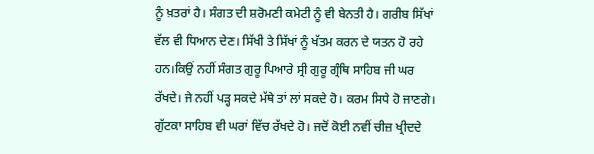ਨੂੰ ਖ਼ਤਰਾਂ ਹੈ। ਸੰਗਤ ਦੀ ਸ਼ਰੋਮਣੀ ਕਮੇਟੀ ਨੂੰ ਵੀ ਬੇਨਤੀ ਹੈ। ਗਰੀਬ ਸਿੱਖਾਂ ਵੱਲ ਵੀ ਧਿਆਨ ਦੇਣ। ਸਿੱਖੀ ਤੇ ਸਿੱਖਾਂ ਨੂੰ ਖੱਤਮ ਕਰਨ ਦੇ ਯਤਨ ਹੋ ਰਹੇ ਹਨ।ਕਿਉਂ ਨਹੀਂ ਸੰਗਤ ਗੁਰੂ ਪਿਆਰੇ ਸ੍ਰੀ ਗੁਰੂ ਗ੍ਰੰਥਿ ਸਾਹਿਬ ਜੀ ਘਰ ਰੱਖਦੇ। ਜੇ ਨਹੀਂ ਪੜ੍ਹ ਸਕਦੇ ਮੱਥੇ ਤਾਂ ਲਾਂ ਸਕਦੇ ਹੋ। ਕਰਮ ਸਿਧੇ ਹੋ ਜਾਣਗੇ। ਗੁੱਟਕਾ ਸਾਹਿਬ ਵੀ ਘਰਾਂ ਵਿੱਚ ਰੱਖਦੇ ਹੋ। ਜਦੋਂ ਕੋਈ ਨਵੀਂ ਚੀਜ਼ ਖ੍ਰੀਦਦੇ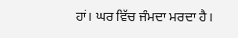ਹਾਂ। ਘਰ ਵਿੱਚ ਜੰਮਦਾ ਮਰਦਾ ਹੈ।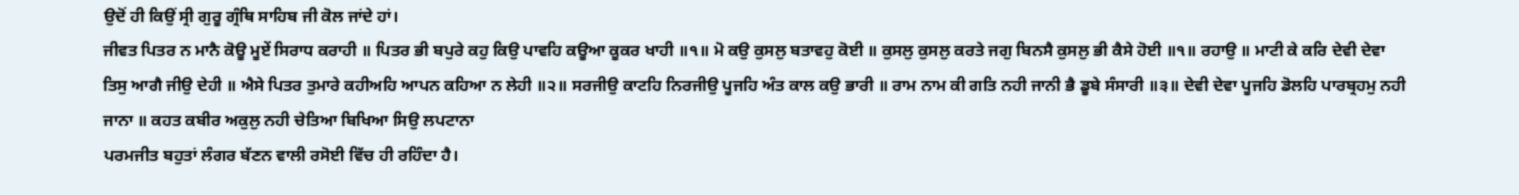ਉਦੋਂ ਹੀ ਕਿਉਂ ਸ੍ਰੀ ਗੁਰੂ ਗ੍ਰੰਥਿ ਸਾਹਿਬ ਜੀ ਕੋਲ ਜਾਂਦੇ ਹਾਂ।
ਜੀਵਤ ਪਿਤਰ ਨ ਮਾਨੈ ਕੋਊ ਮੂਏਂ ਸਿਰਾਧ ਕਰਾਹੀ ॥ ਪਿਤਰ ਭੀ ਬਪੁਰੇ ਕਹੁ ਕਿਉ ਪਾਵਹਿ ਕਊਆ ਕੂਕਰ ਖਾਹੀ ॥੧॥ ਮੋ ਕਉ ਕੁਸਲੁ ਬਤਾਵਹੁ ਕੋਈ ॥ ਕੁਸਲੁ ਕੁਸਲੁ ਕਰਤੇ ਜਗੁ ਬਿਨਸੈ ਕੁਸਲੁ ਭੀ ਕੈਸੇ ਹੋਈ ॥੧॥ ਰਹਾਉ ॥ ਮਾਟੀ ਕੇ ਕਰਿ ਦੇਵੀ ਦੇਵਾ ਤਿਸੁ ਆਗੈ ਜੀਉ ਦੇਹੀ ॥ ਐਸੇ ਪਿਤਰ ਤੁਮਾਰੇ ਕਹੀਅਹਿ ਆਪਨ ਕਹਿਆ ਨ ਲੇਹੀ ॥੨॥ ਸਰਜੀਉ ਕਾਟਹਿ ਨਿਰਜੀਉ ਪੂਜਹਿ ਅੰਤ ਕਾਲ ਕਉ ਭਾਰੀ ॥ ਰਾਮ ਨਾਮ ਕੀ ਗਤਿ ਨਹੀ ਜਾਨੀ ਭੈ ਡੂਬੇ ਸੰਸਾਰੀ ॥੩॥ ਦੇਵੀ ਦੇਵਾ ਪੂਜਹਿ ਡੋਲਹਿ ਪਾਰਬ੍ਰਹਮੁ ਨਹੀ ਜਾਨਾ ॥ ਕਹਤ ਕਬੀਰ ਅਕੁਲੁ ਨਹੀ ਚੇਤਿਆ ਬਿਖਿਆ ਸਿਉ ਲਪਟਾਨਾ
ਪਰਮਜੀਤ ਬਹੁਤਾਂ ਲੰਗਰ ਬੱਣਨ ਵਾਲੀ ਰਸੋਈ ਵਿੱਚ ਹੀ ਰਹਿੰਦਾ ਹੈ।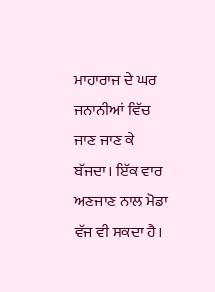ਮਾਹਾਰਾਜ ਦੇ ਘਰ ਜਨਾਨੀਆਂ ਵਿੱਚ ਜਾਣ ਜਾਣ ਕੇ ਬੱਜਦਾ। ਇੱਕ ਵਾਰ ਅਣਜਾਣ ਨਾਲ ਮੋਡਾ ਵੱਜ ਵੀ ਸਕਦਾ ਹੈ।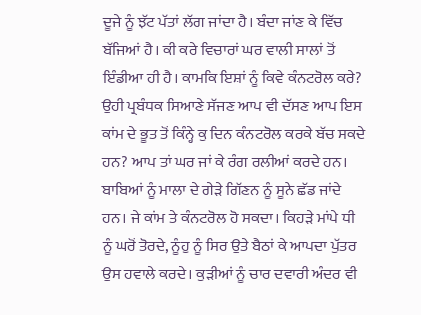ਦੂਜੇ ਨੂੰ ਝੱਟ ਪੱਤਾਂ ਲੱਗ ਜਾਂਦਾ ਹੈ। ਬੰਦਾ ਜਾਂਣ ਕੇ ਵਿੱਚ ਬੱਜਿਆਂ ਹੈ। ਕੀ ਕਰੇ ਵਿਚਾਰਾਂ ਘਰ ਵਾਲੀ ਸਾਲਾਂ ਤੋਂ ਇੰਡੀਆ ਹੀ ਹੈ। ਕਾਮਕਿ ਇਸ਼ਾਂ ਨੂੰ ਕਿਵੇ ਕੰਨਟਰੋਲ ਕਰੇ? ਉਹੀ ਪ੍ਰਬੰਧਕ ਸਿਆਣੇ ਸੱਜਣ ਆਪ ਵੀ ਦੱਸਣ ਆਪ ਇਸ ਕਾਂਮ ਦੇ ਭੂਤ ਤੋਂ ਕਿੰਨ੍ਹੇ ਕੁ ਦਿਨ ਕੰਨਟਰੋਲ ਕਰਕੇ ਬੱਚ ਸਕਦੇ ਹਨ? ਆਪ ਤਾਂ ਘਰ ਜਾਂ ਕੇ ਰੰਗ ਰਲੀਆਂ ਕਰਦੇ ਹਨ। ਬਾਬਿਆਂ ਨੂੰ ਮਾਲਾ ਦੇ ਗੇੜੇ ਗਿੱਣਨ ਨੂੰ ਸੂਨੇ ਛੱਡ ਜਾਂਦੇ ਹਨ। ਜੇ ਕਾਂਮ ਤੇ ਕੰਨਟਰੋਲ ਹੋ ਸਕਦਾ। ਕਿਹੜੇ ਮਾਂਪੇ ਧੀ ਨੂੰ ਘਰੋਂ ਤੋਰਦੇ, ਨੂੰਹੁ ਨੂੰ ਸਿਰ ਉਤੇ ਬੈਠਾਂ ਕੇ ਆਪਦਾ ਪੁੱਤਰ ਉਸ ਹਵਾਲੇ ਕਰਦੇ। ਕੁੜੀਆਂ ਨੂੰ ਚਾਰ ਦਵਾਰੀ ਅੰਦਰ ਵੀ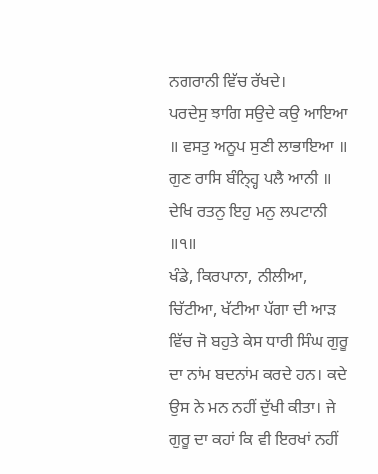ਨਗਰਾਨੀ ਵਿੱਚ ਰੱਖਦੇ।
ਪਰਦੇਸੁ ਝਾਗਿ ਸਉਦੇ ਕਉ ਆਇਆ ॥ ਵਸਤੁ ਅਨੂਪ ਸੁਣੀ ਲਾਭਾਇਆ ॥ ਗੁਣ ਰਾਸਿ ਬੰਨ੍ਹ੍ਹਿ ਪਲੈ ਆਨੀ ॥ ਦੇਖਿ ਰਤਨੁ ਇਹੁ ਮਨੁ ਲਪਟਾਨੀ ॥੧॥
ਖੰਡੇ, ਕਿਰਪਾਨਾ, ਨੀਲੀਆ, ਚਿੱਟੀਆ, ਖੱਟੀਆ ਪੱਗਾ ਦੀ ਆੜ ਵਿੱਚ ਜੋ ਬਹੁਤੇ ਕੇਸ ਧਾਰੀ ਸਿੰਘ ਗੁਰੂ ਦਾ ਨਾਂਮ ਬਦਨਾਂਮ ਕਰਦੇ ਹਨ। ਕਦੇ ਉਸ ਨੇ ਮਨ ਨਹੀਂ ਦੁੱਖੀ ਕੀਤਾ। ਜੇ ਗੁਰੂ ਦਾ ਕਹਾਂ ਕਿ ਵੀ ਇਰਖਾਂ ਨਹੀਂ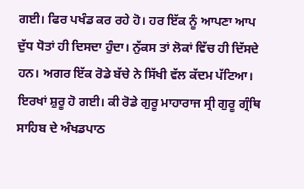ਗਈ। ਫਿਰ ਪਖੰਡ ਕਰ ਰਹੇ ਹੋ। ਹਰ ਇੱਕ ਨੂੰ ਆਪਣਾ ਆਪ ਦੁੱਧ ਧੋਤਾਂ ਹੀ ਦਿਸਦਾ ਹੁੰਦਾ। ਨੁੱਕਸ ਤਾਂ ਲੋਕਾਂ ਵਿੱਚ ਹੀ ਦਿੱਸਦੇ ਹਨ। ਅਗਰ ਇੱਕ ਰੋਡੇ ਬੱਚੇ ਨੇ ਸਿੱਖੀ ਵੱਲ ਕੱਦਮ ਪੱਟਿਆ। ਇਰਖਾਂ ਸ਼ੁਰੂ ਹੋ ਗਈ। ਕੀ ਰੋਡੇ ਗੁਰੂ ਮਾਹਾਰਾਜ ਸ੍ਰੀ ਗੁਰੂ ਗ੍ਰੰਥਿ ਸਾਹਿਬ ਦੇ ਅੰਖਡਪਾਠ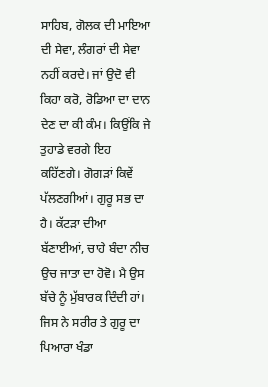ਸਾਹਿਬ, ਗੋਲਕ ਦੀ ਮਾਇਆ ਦੀ ਸੇਵਾ, ਲੰਗਰਾਂ ਦੀ ਸੇਵਾ ਨਹੀਂ ਕਰਦੇ। ਜਾਂ ਉਦੋ ਵੀ ਕਿਹਾ ਕਰੋ, ਰੋਡਿਆ ਦਾ ਦਾਨ ਦੇਣ ਦਾ ਕੀ ਕੰਮ। ਕਿਉਂਕਿ ਜੇ ਤੁਹਾਡੇ ਵਰਗੇ ਇਹ ਕਹਿੱਣਗੇ। ਗੋਗੜਾਂ ਕਿਵੇਂ ਪੱਲਣਗੀਆਂ। ਗੁਰੂ ਸਭ ਦਾ ਹੈ। ਕੱਟੜਾ ਦੀਆ ਬੱਣਾਈਆਂ, ਚਾਹੇ ਬੰਦਾ ਨੀਚ ਉਚ ਜਾਤਾ ਦਾ ਹੋਵੋ। ਮੈ ਉਸ ਬੱਚੇ ਨੂੰ ਮੁੱਬਾਰਕ ਦਿੰਦੀ ਹਾਂ। ਜਿਸ ਨੇ ਸਰੀਰ ਤੇ ਗੁਰੂ ਦਾ ਪਿਆਰਾ ਖੰਡਾ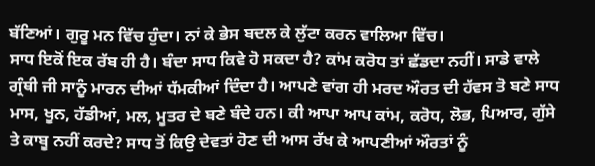ਬੱਣਿਆਂ। ਗੁਰੂ ਮਨ ਵਿੱਚ ਹੁੰਦਾ। ਨਾਂ ਕੇ ਭੇਸ ਬਦਲ ਕੇ ਲੁੱਟਾ ਕਰਨ ਵਾਲਿਆ ਵਿੱਚ।
ਸਾਧ ਇਕੋਂ ਇਕ ਰੱਬ ਹੀ ਹੈ। ਬੰਦਾ ਸਾਧ ਕਿਵੇ ਹੋ ਸਕਦਾ ਹੈ? ਕਾਂਮ ਕਰੋਧ ਤਾਂ ਛੱਡਦਾ ਨਹੀਂ। ਸਾਡੇ ਵਾਲੇ ਗ੍ਰੰਥੀ ਜੀ ਸਾਨੂੰ ਮਾਰਨ ਦੀਆਂ ਧੱਮਕੀਆਂ ਦਿੰਦਾ ਹੈ। ਆਪਣੇ ਵਾਂਗ ਹੀ ਮਰਦ ਔਰਤ ਦੀ ਹੱਵਸ ਤੋ ਬਣੇ ਸਾਧ ਮਾਸ, ਖੂਨ, ਹੱਡੀਆਂ, ਮਲ, ਮੂਤਰ ਦੇ ਬਣੇ ਬੰਦੇ ਹਨ। ਕੀ ਆਪਾ ਆਪ ਕਾਂਮ, ਕਰੋਧ, ਲੋਭ, ਪਿਆਰ, ਗੁੱਸੇ ਤੇ ਕਾਬੂ ਨਹੀਂ ਕਰਦੇ? ਸਾਧ ਤੋਂ ਕਿਉ ਦੇਵਤਾਂ ਹੋਣ ਦੀ ਆਸ ਰੱਖ ਕੇ ਆਪਣੀਆਂ ਔਰਤਾਂ ਨੂੰ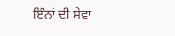ਇੰਨਾਂ ਦੀ ਸੇਵਾ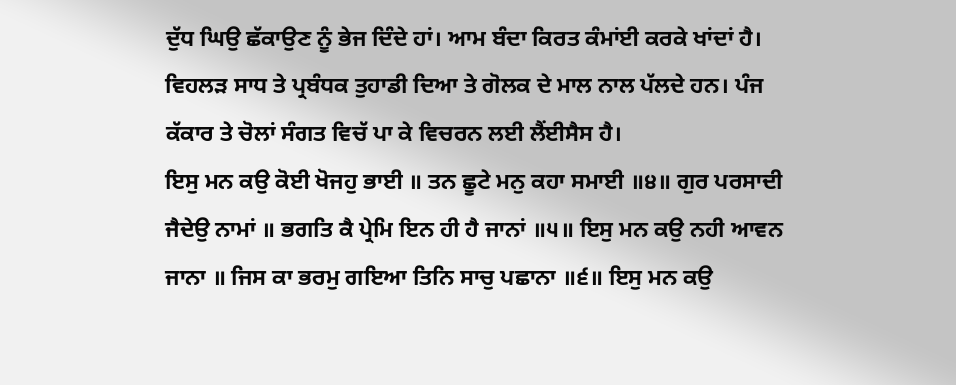ਦੁੱਧ ਘਿਉ ਛੱਕਾਉਣ ਨੂੰ ਭੇਜ ਦਿੰਦੇ ਹਾਂ। ਆਮ ਬੰਦਾ ਕਿਰਤ ਕੰਮਾਂਈ ਕਰਕੇ ਖਾਂਦਾਂ ਹੈ। ਵਿਹਲੜ ਸਾਧ ਤੇ ਪ੍ਰਬੰਧਕ ਤੁਹਾਡੀ ਦਿਆ ਤੇ ਗੋਲਕ ਦੇ ਮਾਲ ਨਾਲ ਪੱਲਦੇ ਹਨ। ਪੰਜ ਕੱਕਾਰ ਤੇ ਚੋਲਾਂ ਸੰਗਤ ਵਿਚੱ ਪਾ ਕੇ ਵਿਚਰਨ ਲਈ ਲੈਂਈਸੈਸ ਹੈ।
ਇਸੁ ਮਨ ਕਉ ਕੋਈ ਖੋਜਹੁ ਭਾਈ ॥ ਤਨ ਛੂਟੇ ਮਨੁ ਕਹਾ ਸਮਾਈ ॥੪॥ ਗੁਰ ਪਰਸਾਦੀ ਜੈਦੇਉ ਨਾਮਾਂ ॥ ਭਗਤਿ ਕੈ ਪ੍ਰੇਮਿ ਇਨ ਹੀ ਹੈ ਜਾਨਾਂ ॥੫॥ ਇਸੁ ਮਨ ਕਉ ਨਹੀ ਆਵਨ ਜਾਨਾ ॥ ਜਿਸ ਕਾ ਭਰਮੁ ਗਇਆ ਤਿਨਿ ਸਾਚੁ ਪਛਾਨਾ ॥੬॥ ਇਸੁ ਮਨ ਕਉ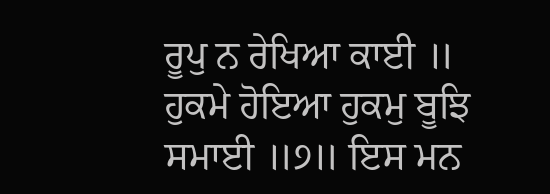ਰੂਪੁ ਨ ਰੇਖਿਆ ਕਾਈ ॥ ਹੁਕਮੇ ਹੋਇਆ ਹੁਕਮੁ ਬੂਝਿ ਸਮਾਈ ॥੭॥ ਇਸ ਮਨ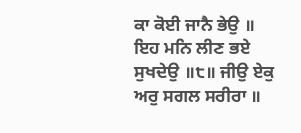ਕਾ ਕੋਈ ਜਾਨੈ ਭੇਉ ॥ ਇਹ ਮਨਿ ਲੀਣ ਭਏ ਸੁਖਦੇਉ ॥੮॥ ਜੀਉ ਏਕੁ ਅਰੁ ਸਗਲ ਸਰੀਰਾ ॥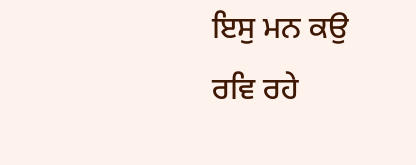ਇਸੁ ਮਨ ਕਉ ਰਵਿ ਰਹੇ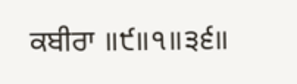ਕਬੀਰਾ ॥੯॥੧॥੩੬॥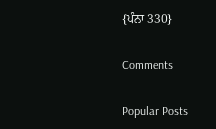{ਪੰਨਾ 330}

Comments

Popular Posts